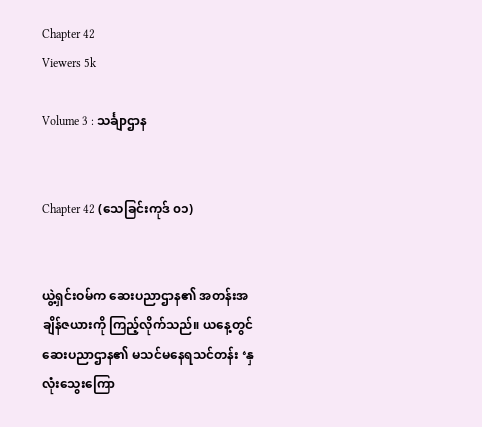Chapter 42
Viewers 5k

Volume 3 : သင်္ချာဌာန


Chapter 42 (သေခြင်းကုဒ် ၀၁)


ယွဲ့ရှင်းဝမ်က ဆေးပညာဌာန၏ အတန်းအချိန်ဇယားကို ကြည့်လိုက်သည်။ ယနေ့တွင် ဆေးပညာဌာန၏ မသင်မနေရသင်တန်း ‘နှလုံးသွေးကြော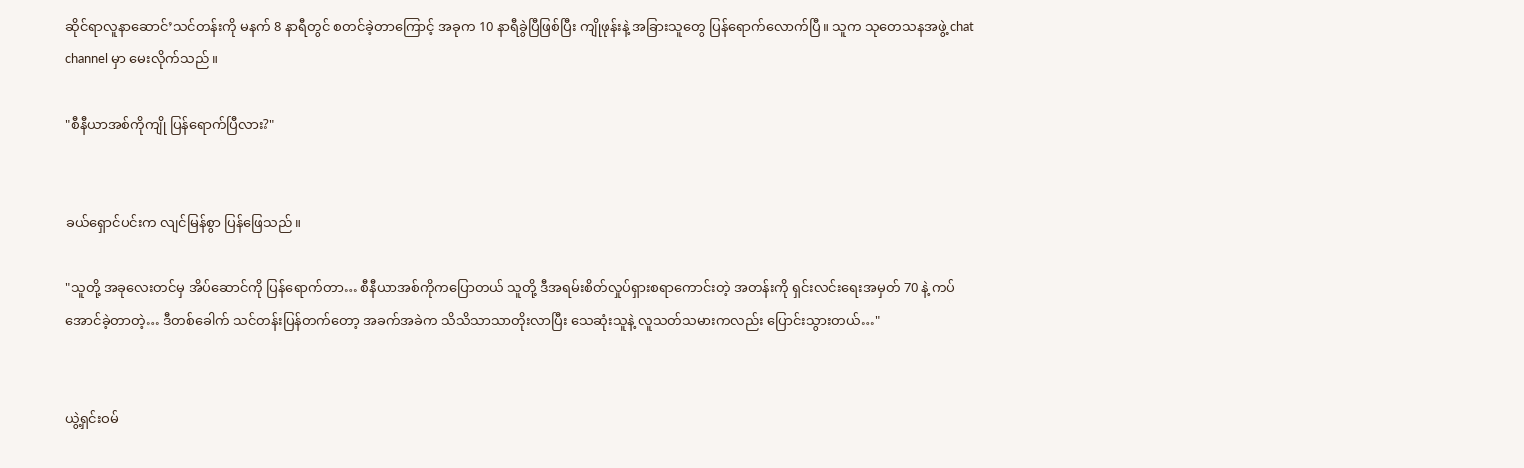ဆိုင်ရာလူနာဆောင်’သင်တန်းကို မနက် 8 နာရီတွင် စတင်ခဲ့တာကြောင့် အခုက 10 နာရီခွဲပြီဖြစ်ပြီး ကျိုဖုန်းနဲ့ အခြားသူတွေ ပြန်ရောက်လောက်ပြီ။ သူက သုတေသနအဖွဲ့ chat channel မှာ မေးလိုက်သည်။

"စီနီယာအစ်ကိုကျို ပြန်ရောက်ပြီလား?"


ခယ်ရှောင်ပင်းက လျင်မြန်စွာ ပြန်ဖြေသည်။

"သူတို့ အခုလေးတင်မှ အိပ်ဆောင်ကို ပြန်ရောက်တာ… စီနီယာအစ်ကိုကပြောတယ် သူတို့ ဒီအရမ်းစိတ်လှုပ်ရှားစရာကောင်းတဲ့ အတန်းကို ရှင်းလင်းရေးအမှတ် 70 နဲ့ ကပ်အောင်ခဲ့တာတဲ့… ဒီတစ်ခေါက် သင်တန်းပြန်တက်တော့ အခက်အခဲက သိသိသာသာတိုးလာပြီး သေဆုံးသူနဲ့ လူသတ်သမားကလည်း ပြောင်းသွားတယ်…"


ယွဲ့ရှင်းဝမ်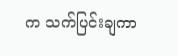က သက်ပြင်းချကာ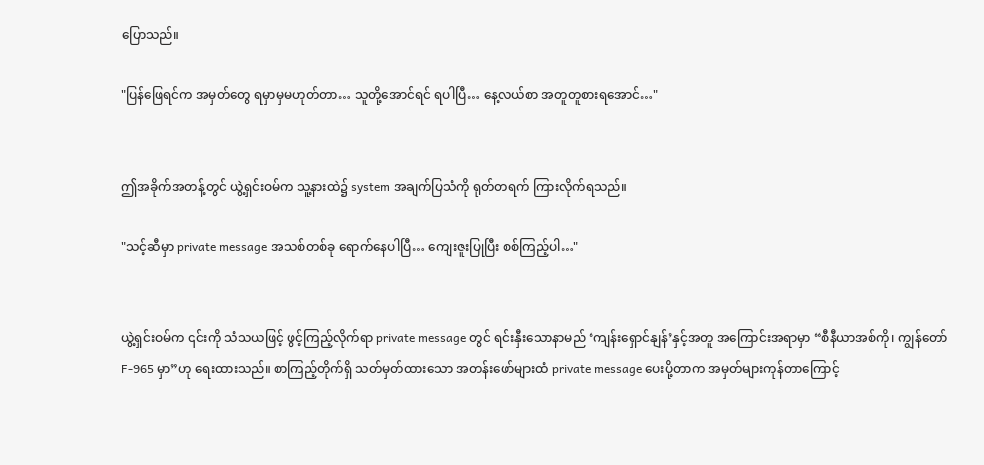ပြောသည်။

"ပြန်ဖြေရင်က အမှတ်တွေ ရမှာမှမဟုတ်တာ… သူတို့အောင်ရင် ရပါပြီ… နေ့လယ်စာ အတူတူစားရအောင်…"


ဤအခိုက်အတန့်တွင် ယွဲ့ရှင်းဝမ်က သူ့နားထဲ၌ system အချက်ပြသံကို ရုတ်တရက် ကြားလိုက်ရသည်။

"သင့်ဆီမှာ private message အသစ်တစ်ခု ရောက်နေပါပြီ… ကျေးဇူးပြုပြီး စစ်ကြည့်ပါ…"


ယွဲ့ရှင်းဝမ်က ၎င်းကို သံသယဖြင့် ဖွင့်ကြည့်လိုက်ရာ private message တွင် ရင်းနှီးသောနာမည် ‘ကျန်းရှောင်နျန်’နှင့်အတူ အကြောင်းအရာမှာ “စီနီယာအစ်ကို၊ ကျွန်တော် F-965 မှာ”ဟု ရေးထားသည်။ စာကြည့်တိုက်ရှိ သတ်မှတ်ထားသော အတန်းဖော်များထံ private message ပေးပို့တာက အမှတ်များကုန်တာကြောင့်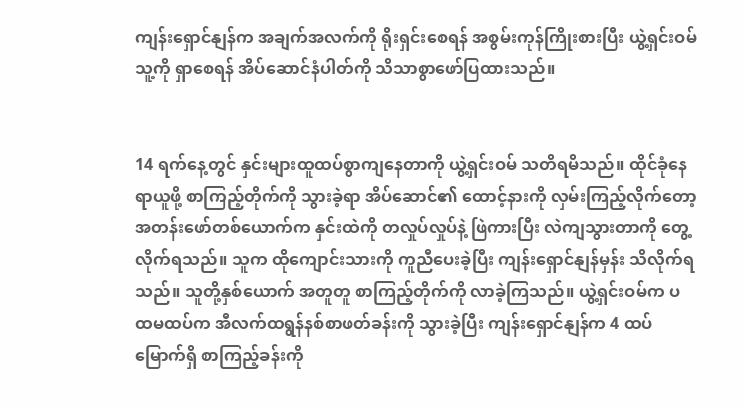ကျန်းရှောင်နျန်က အချက်အလက်ကို ရိုးရှင်းစေရန် အစွမ်းကုန်ကြိုးစားပြီး ယွဲ့ရှင်းဝမ် သူ့ကို ရှာစေရန် အိပ်ဆောင်နံပါတ်ကို သိသာစွာဖော်ပြထားသည်။


14 ရက်နေ့တွင် နှင်းများထူထပ်စွာကျနေတာကို ယွဲ့ရှင်းဝမ် သတိရမိသည်။ ထိုင်ခုံနေရာယူဖို့ စာကြည့်တိုက်ကို သွားခဲ့ရာ အိပ်ဆောင်၏ ထောင့်နားကို လှမ်းကြည့်လိုက်တော့ အတန်းဖော်တစ်ယောက်က နှင်းထဲကို တလှုပ်လှုပ်နဲ့ ဖြဲကားပြီး လဲကျသွားတာကို တွေ့လိုက်ရသည်။ သူက ထိုကျောင်းသားကို ကူညီပေးခဲ့ပြီး ကျန်းရှောင်နျန်မှန်း သိလိုက်ရသည်။ သူတို့နှစ်ယောက် အတူတူ စာကြည့်တိုက်ကို လာခဲ့ကြသည်။ ယွဲ့ရှင်းဝမ်က ပထမထပ်က အီလက်ထရွန်နစ်စာဖတ်ခန်းကို သွားခဲ့ပြီး ကျန်းရှောင်နျန်က 4 ထပ်မြောက်ရှိ စာကြည့်ခန်းကို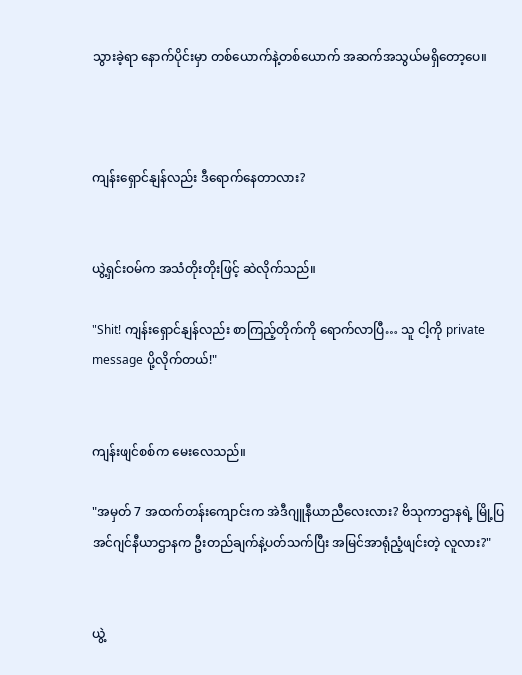သွားခဲ့ရာ နောက်ပိုင်းမှာ တစ်ယောက်နဲ့တစ်ယောက် အဆက်အသွယ်မရှိတော့ပေ။



ကျန်းရှောင်နျန်လည်း ဒီရောက်နေတာလား?


ယွဲ့ရှင်းဝမ်က အသံတိုးတိုးဖြင့် ဆဲလိုက်သည်။

"Shit! ကျန်းရှောင်နျန်လည်း စာကြည့်တိုက်ကို ရောက်လာပြီ… သူ ငါ့ကို private message ပို့လိုက်တယ်!"


ကျန်းဖျင်စစ်က မေးလေသည်။

"အမှတ် 7 အထက်တန်းကျောင်းက အဲဒီဂျူနီယာညီလေးလား? ဗိသုကာဌာနရဲ့ မြို့ပြအင်ဂျင်နီယာဌာနက ဦးတည်ချက်နဲ့ပတ်သက်ပြီး အမြင်အာရုံညံ့ဖျင်းတဲ့ လူလား?"


ယွဲ့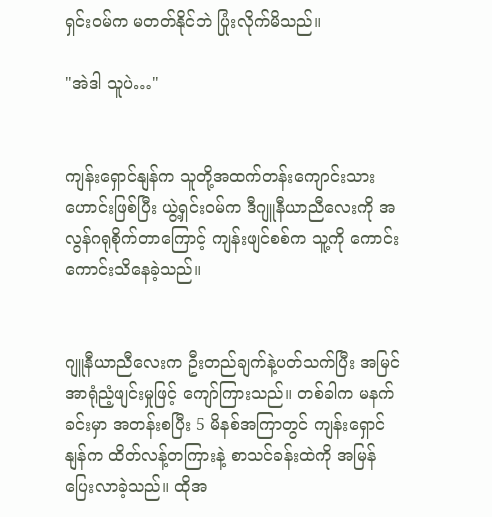ရှင်းဝမ်က မတတ်နိုင်ဘဲ ပြုံးလိုက်မိသည်။

"အဲဒါ သူပဲ…"


ကျန်းရှောင်နျန်က သူတို့အထက်တန်းကျောင်းသားဟောင်းဖြစ်ပြီး ယွဲ့ရှင်းဝမ်က ဒီဂျူနီယာညီလေးကို အလွန်ဂရုစိုက်တာကြောင့် ကျန်းဖျင်စစ်က သူ့ကို ကောင်းကောင်းသိနေခဲ့သည်။


ဂျူနီယာညီလေးက ဦးတည်ချက်နဲ့ပတ်သက်ပြီး အမြင်အာရုံညံ့ဖျင်းမှုဖြင့် ကျော်ကြားသည်။ တစ်ခါက မနက်ခင်းမှာ အတန်းစပြီး 5 မိနစ်အကြာတွင် ကျန်းရှောင်နျန်က ထိတ်လန့်တကြားနဲ့ စာသင်ခန်းထဲကို အမြန်ပြေးလာခဲ့သည်။ ထိုအ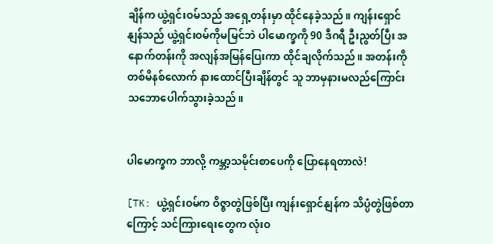ချိန်က ယွဲ့ရှင်းဝမ်သည် အရှေ့တန်းမှာ ထိုင်နေခဲ့သည်။ ကျန်းရှောင်နျန်သည် ယွဲ့ရှင်းဝမ်ကိုမမြင်ဘဲ ပါမောက္ခကို 90 ဒီဂရီ ဦးညွတ်ပြီး အနောက်တန်းကို အလျန်အမြန်ပြေးကာ ထိုင်ချလိုက်သည်။ အတန်းကို တစ်မိနစ်လောက် နားထောင်ပြီးချိန်တွင် သူ ဘာမှနားမလည်ကြောင်း သဘောပေါက်သွားခဲ့သည်။


ပါမောက္ခက ဘာလို့ ကမ္ဘာ့သမိုင်းစာပေကို ပြောနေရတာလဲ!

[TK: ယွဲ့ရှင်းဝမ်က ဝိဇ္ဇာတွဲဖြစ်ပြီး ကျန်းရှောင်နျန်က သိပ္ပံတွဲဖြစ်တာကြောင့် သင်ကြားရေးတွေက လုံးဝ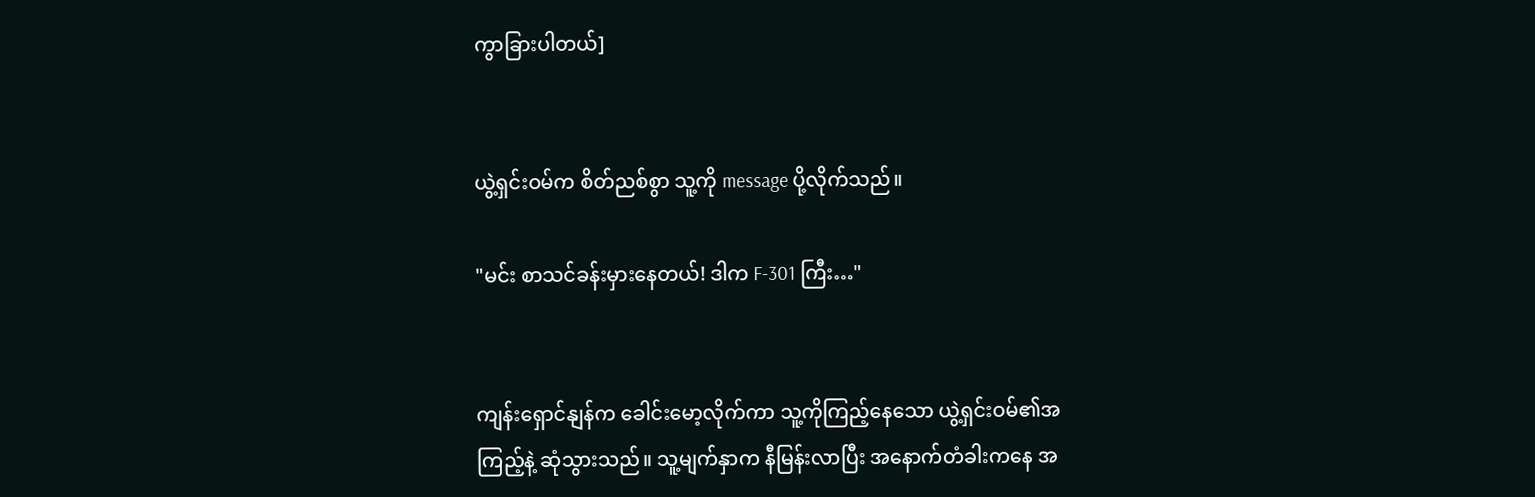ကွာခြားပါတယ်]


ယွဲ့ရှင်းဝမ်က စိတ်ညစ်စွာ သူ့ကို message ပို့လိုက်သည်။

"မင်း စာသင်ခန်းမှားနေတယ်! ဒါက F-301 ကြီး…"


ကျန်းရှောင်နျန်က ခေါင်းမော့လိုက်ကာ သူ့ကိုကြည့်နေသော ယွဲ့ရှင်းဝမ်၏အကြည့်နဲ့ ဆုံသွားသည်။ သူ့မျက်နှာက နီမြန်းလာပြီး အနောက်တံခါးကနေ အ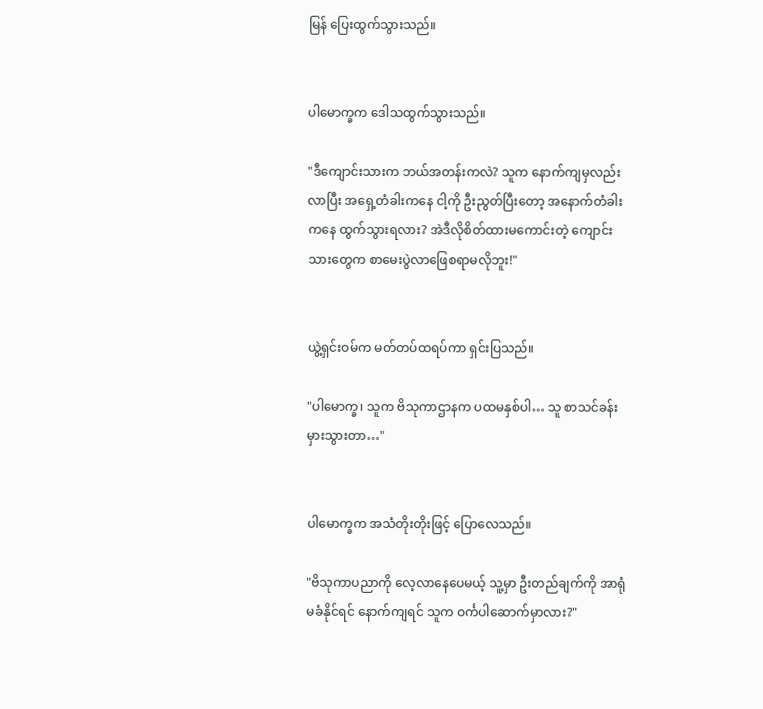မြန် ပြေးထွက်သွားသည်။


ပါမောက္ခက ဒေါသထွက်သွားသည်။

"ဒီကျောင်းသားက ဘယ်အတန်းကလဲ? သူက နောက်ကျမှလည်းလာပြီး အရှေ့တံခါးကနေ ငါ့ကို ဦးညွတ်ပြီးတော့ အနောက်တံခါးကနေ ထွက်သွားရလား? အဲဒီလိုစိတ်ထားမကောင်းတဲ့ ကျောင်းသားတွေက စာမေးပွဲလာဖြေစရာမလိုဘူး!"


ယွဲ့ရှင်းဝမ်က မတ်တပ်ထရပ်ကာ ရှင်းပြသည်။

"ပါမောက္ခ၊ သူက ဗိသုကာဌာနက ပထမနှစ်ပါ… သူ စာသင်ခန်းမှားသွားတာ…"


ပါမောက္ခက အသံတိုးတိုးဖြင့် ပြောလေသည်။

"ဗိသုကာပညာကို လေ့လာနေပေမယ့် သူ့မှာ ဦးတည်ချက်ကို အာရုံမခံနိုင်ရင် နောက်ကျရင် သူက ဝင်္ကပါဆောက်မှာလား?"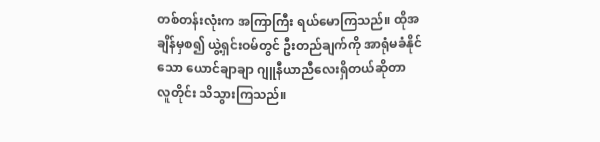တစ်တန်းလုံးက အကြာကြီး ရယ်မောကြသည်။ ထိုအချိန်မှစ၍ ယွဲ့ရှင်းဝမ်တွင် ဦးတည်ချက်ကို အာရုံမခံနိုင်သော ယောင်ချာချာ ဂျူနီယာညီလေးရှိတယ်ဆိုတာ လူတိုင်း သိသွားကြသည်။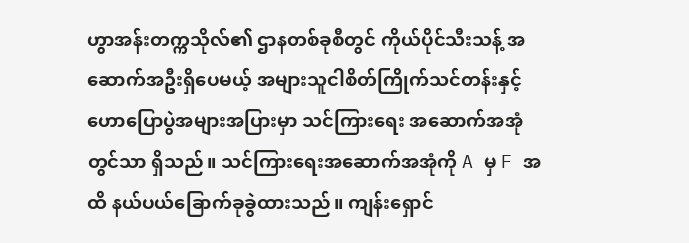ဟွာအန်းတက္ကသိုလ်၏ ဌာနတစ်ခုစီတွင် ကိုယ်ပိုင်သီးသန့် အဆောက်အဦးရှိပေမယ့် အများသူငါစိတ်ကြိုက်သင်တန်းနှင့် ဟောပြောပွဲအများအပြားမှာ သင်ကြားရေး အဆောက်အအုံတွင်သာ ရှိသည်။ သင်ကြားရေးအဆောက်အအုံကို A မှ F အထိ နယ်ပယ်ခြောက်ခုခွဲထားသည်။ ကျန်းရှောင်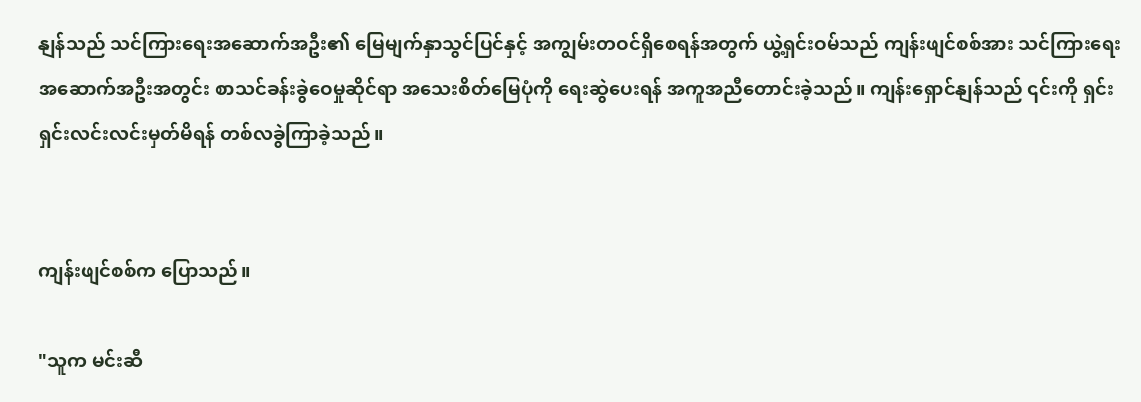နျန်သည် သင်ကြားရေးအဆောက်အဦး၏ မြေမျက်နှာသွင်ပြင်နှင့် အကျွမ်းတဝင်ရှိစေရန်အတွက် ယွဲ့ရှင်းဝမ်သည် ကျန်းဖျင်စစ်အား သင်ကြားရေးအဆောက်အဦးအတွင်း စာသင်ခန်းခွဲဝေမှုဆိုင်ရာ အသေးစိတ်မြေပုံကို ရေးဆွဲပေးရန် အကူအညီတောင်းခဲ့သည်။ ကျန်းရှောင်နျန်သည် ၎င်းကို ရှင်းရှင်းလင်းလင်းမှတ်မိရန် တစ်လခွဲကြာခဲ့သည်။


ကျန်းဖျင်စစ်က ပြောသည်။

"သူက မင်းဆီ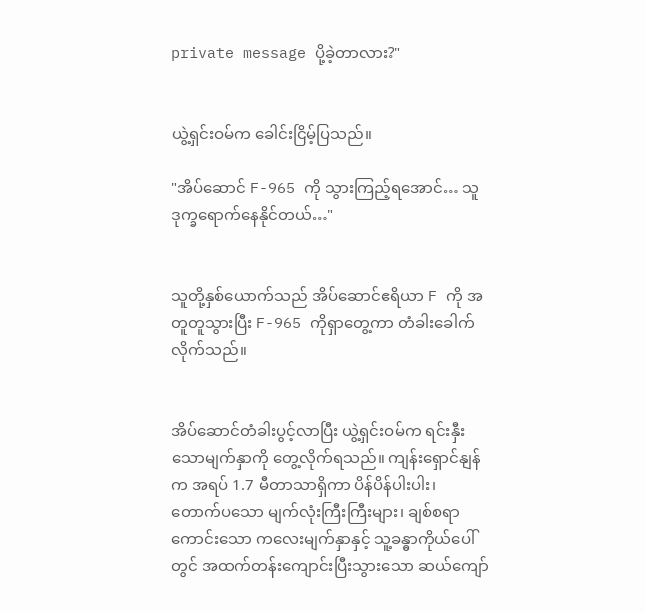private message ပို့ခဲ့တာလား?"


ယွဲ့ရှင်းဝမ်က ခေါင်းငြိမ့်ပြသည်။

"အိပ်ဆောင် F-965 ကို သွားကြည့်ရအောင်… သူ ဒုက္ခရောက်နေနိုင်တယ်…"


သူတို့နှစ်ယောက်သည် အိပ်ဆောင်ဧရိယာ F ကို အတူတူသွားပြီး F-965 ကိုရှာတွေ့ကာ တံခါးခေါက်လိုက်သည်။


အိပ်ဆောင်တံခါးပွင့်လာပြီး ယွဲ့ရှင်းဝမ်က ရင်းနှီးသောမျက်နှာကို တွေ့လိုက်ရသည်။ ကျန်းရှောင်နျန်က အရပ် 1.7 မီတာသာရှိကာ ပိန်ပိန်ပါးပါး၊ တောက်ပသော မျက်လုံးကြီးကြီးများ၊ ချစ်စရာကောင်းသော ကလေးမျက်နှာနှင့် သူ့ခန္ဓာကိုယ်ပေါ်တွင် အထက်တန်းကျောင်းပြီးသွားသော ဆယ်ကျော်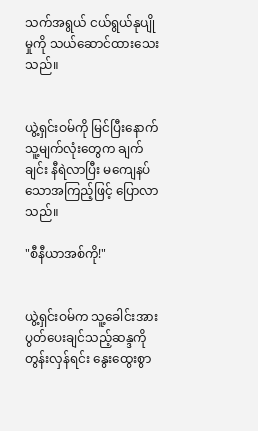သက်အရွယ် ငယ်ရွယ်နုပျိုမှုကို သယ်ဆောင်ထားသေးသည်။


ယွဲ့ရှင်းဝမ်ကို မြင်ပြီးနောက် သူ့မျက်လုံးတွေက ချက်ချင်း နီရဲလာပြီး မကျေနပ်သောအကြည့်ဖြင့် ပြောလာသည်။

"စီနီယာအစ်ကို!"


ယွဲ့ရှင်းဝမ်က သူ့ခေါင်းအား ပွတ်ပေးချင်သည့်ဆန္ဒကို တွန်းလှန်ရင်း နွေးထွေးစွာ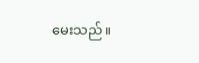မေးသည်။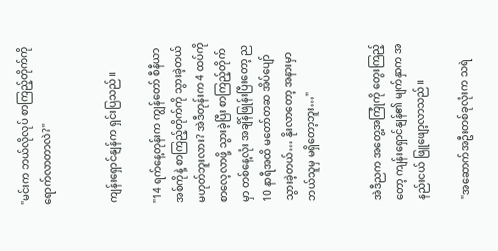"မင်းက ဘယ်လိုလုပ် စာကြည့်တိုက်ကို ရောက်လာတာလဲ?"


ကျန်းရှောင်နျန်က ရှင်းပြသည်။

"14 ရက်နေ့တုန်းက ကျွန်တော် စီနီယာအစ်ကိုနဲ့ စာကြည့်တိုက်ကို သွားခဲ့တယ်မဟုတ်ဘူးလား? အဲဒီတုန်းက 4 ထပ်ကို စာလေ့လာဖို့ သွားခဲ့ပြီး စာကြည့်တိုက်မှာ တစ်နေ့လုံး အချိန်ဖြုန်းပြီးတော့ ည 10 နာရီအထိ မတော်တဆ အိပ်ပျော်သွားခဲ့တယ်… နိုးလာတော့ အနားမှာ ဘယ်သူမှ မရှိတော့ဘူး…"


အဲဒီညက အတွေ့အကြုံကို တွေးကြည့်တော့ ကျန်းရှောင်နျန်၏ မျက်နှာက အနည်းငယ် ဖြူဖျော့လာသည်။

"အဆောက်အဦးတစ်ခုလုံးက သရဲ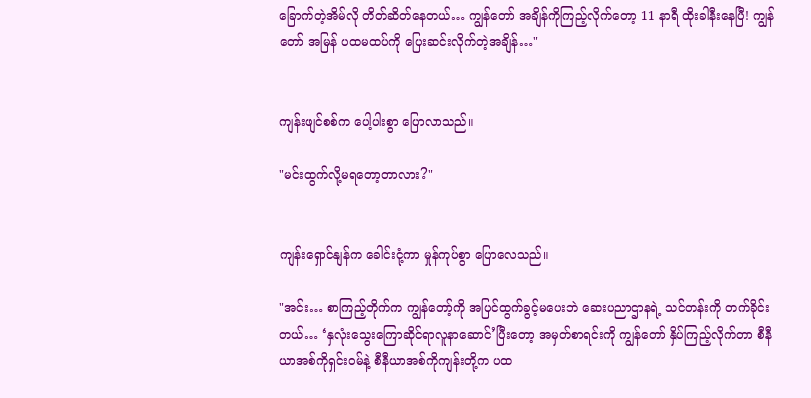ခြောက်တဲ့အိမ်လို တိတ်ဆိတ်နေတယ်… ကျွန်တော် အချိန်ကိုကြည့်လိုက်တော့ 11 နာရီ ထိုးခါနီးနေပြီ! ကျွန်တော် အမြန် ပထမထပ်ကို ပြေးဆင်းလိုက်တဲ့အချိန်…"


ကျန်းဖျင်စစ်က ပေါ့ပါးစွာ ပြောလာသည်။

"မင်းထွက်လို့မရတော့တာလား?"


ကျန်းရှောင်နျန်က ခေါင်းငုံ့ကာ မှုန်ကုပ်စွာ ပြောလေသည်။

"အင်း… စာကြည့်တိုက်က ကျွန်တော့်ကို အပြင်ထွက်ခွင့်မပေးဘဲ ဆေးပညာဌာနရဲ့ သင်တန်းကို တက်ခိုင်းတယ်… ‘နှလုံးသွေးကြောဆိုင်ရာလူနာဆောင်’ပြီးတော့ အမှတ်စာရင်းကို ကျွန်တော် နှိပ်ကြည့်လိုက်တာ စီနီယာအစ်ကိုရှင်းဝမ်နဲ့ စီနီယာအစ်ကိုကျန်းတို့က ပထ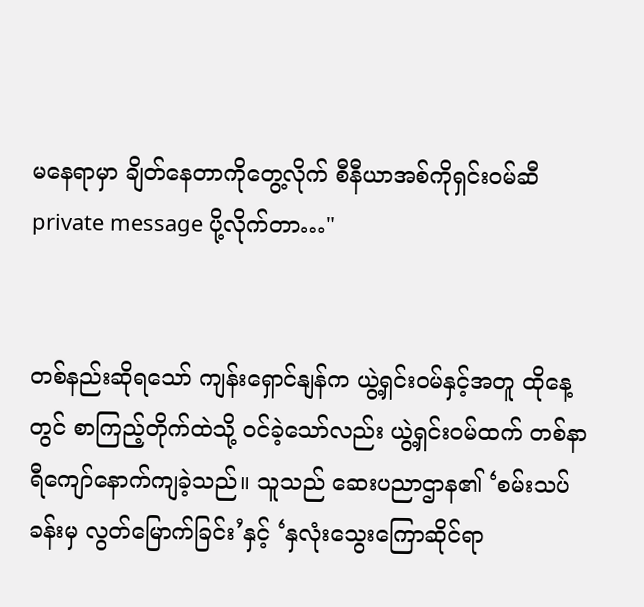မနေရာမှာ ချိတ်နေတာကိုတွေ့လိုက် စီနီယာအစ်ကိုရှင်းဝမ်ဆီ private message ပို့လိုက်တာ…"


တစ်နည်းဆိုရသော် ကျန်းရှောင်နျန်က ယွဲ့ရှင်းဝမ်နှင့်အတူ ထိုနေ့တွင် စာကြည့်တိုက်ထဲသို့ ဝင်ခဲ့သော်လည်း ယွဲ့ရှင်းဝမ်ထက် တစ်နာရီကျော်နောက်ကျခဲ့သည်။ သူသည် ဆေးပညာဌာန၏ ‘စမ်းသပ်ခန်းမှ လွတ်မြောက်ခြင်း’နှင့် ‘နှလုံးသွေးကြောဆိုင်ရာ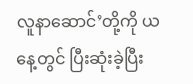လူနာဆောင်’တို့ကို ယနေ့တွင် ပြီးဆုံးခဲ့ပြီး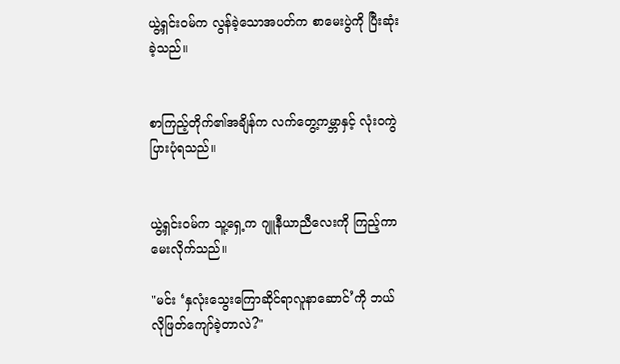ယွဲ့ရှင်းဝမ်က လွန်ခဲ့သောအပတ်က စာမေးပွဲကို ပြီးဆုံးခဲ့သည်။


စာကြည့်တိုက်၏အချိန်က လက်တွေ့ကမ္ဘာနှင့် လုံးဝကွဲပြားပုံရသည်။


ယွဲ့ရှင်းဝမ်က သူ့ရှေ့က ဂျူနီယာညီလေးကို ကြည့်ကာ မေးလိုက်သည်။

"မင်း ‘နှလုံးသွေးကြောဆိုင်ရာလူနာဆောင်’ကို ဘယ်လိုဖြတ်ကျော်ခဲ့တာလဲ?"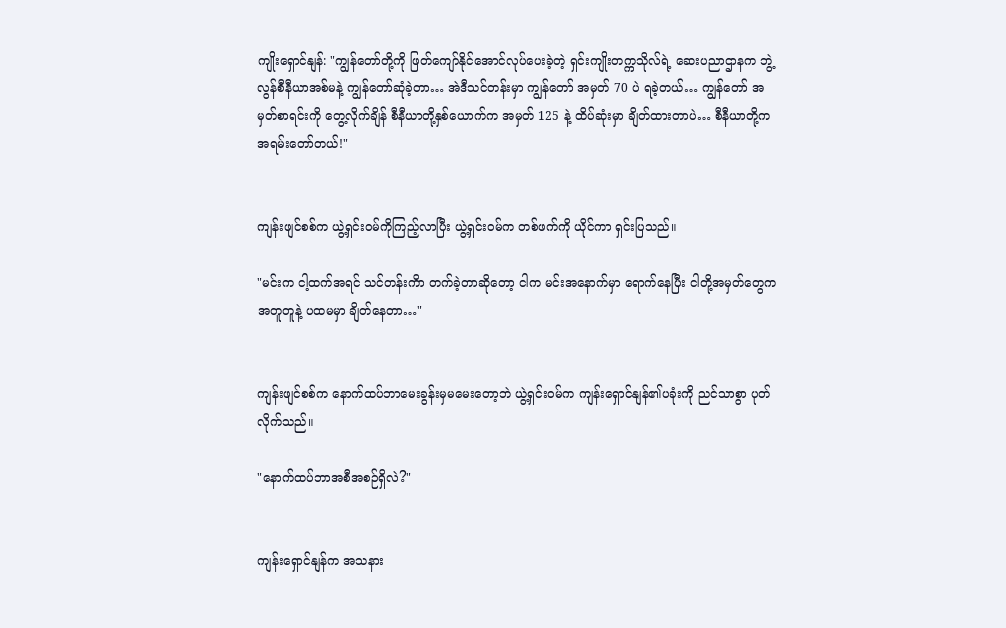ကျိုးရှောင်နျန်: "ကျွန်တော်တို့ကို ဖြတ်ကျော်နိုင်အောင်လုပ်ပေးခဲ့တဲ့ ရှင်းကျိုးတက္ကသိုလ်ရဲ့ ဆေးပညာဌာနက ဘွဲ့လွန်စီနီယာအစ်မနဲ့ ကျွန်တော်ဆုံခဲ့တာ… အဲဒီသင်တန်းမှာ ကျွန်တော် အမှတ် 70 ပဲ ရခဲ့တယ်… ကျွန်တော် အမှတ်စာရင်းကို တွေ့လိုက်ချိန် စီနီယာတို့နှစ်ယောက်က အမှတ် 125 နဲ့ ထိပ်ဆုံးမှာ ချိတ်ထားတာပဲ… စီနီယာတို့က အရမ်းတော်တယ်!"


ကျန်းဖျင်စစ်က ယွဲ့ရှင်းဝမ်ကိုကြည့်လာပြီး ယွဲ့ရှင်းဝမ်က တစ်ဖက်ကို ယိုင်ကာ ရှင်းပြသည်။

"မင်းက ငါ့ထက်အရင် သင်တန်းကိာ တက်ခဲ့တာဆိုတော့ ငါက မင်းအနောက်မှာ ရောက်နေပြီး ငါတို့အမှတ်တွေက အတူတူနဲ့ ပထမမှာ ချိတ်နေတာ…"


ကျန်းဖျင်စစ်က နောက်ထပ်ဘာမေးခွန်းမှမမေးတော့ဘဲ ယွဲ့ရှင်းဝမ်က ကျန်းရှောင်နျန်၏ပခုံးကို ညင်သာစွာ ပုတ်လိုက်သည်။

"နောက်ထပ်ဘာအစီအစဉ်ရှိလဲ?"


ကျန်းရှောင်နျန်က အသနား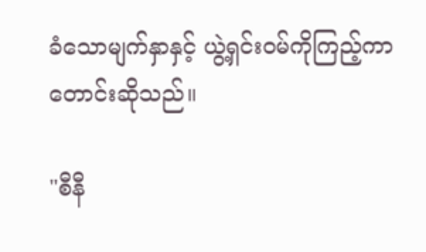ခံသောမျက်နှာနှင့် ယွဲ့ရှင်းဝမ်ကိုကြည့်ကာ တောင်းဆိုသည်။

"စီနီ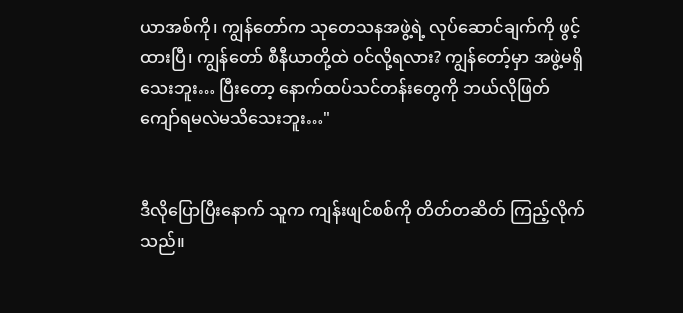ယာအစ်ကို၊ ကျွန်တော်က သုတေသနအဖွဲ့ရဲ့ လုပ်ဆောင်ချက်ကို ဖွင့်ထားပြီ၊ ကျွန်တော် စီနီယာတို့ထဲ ဝင်လို့ရလား? ကျွန်တော့်မှာ အဖွဲ့မရှိသေးဘူး… ပြီးတော့ နောက်ထပ်သင်တန်းတွေကို ဘယ်လိုဖြတ်ကျော်ရမလဲမသိသေးဘူး…"


ဒီလိုပြောပြီးနောက် သူက ကျန်းဖျင်စစ်ကို တိတ်တဆိတ် ကြည့်လိုက်သည်။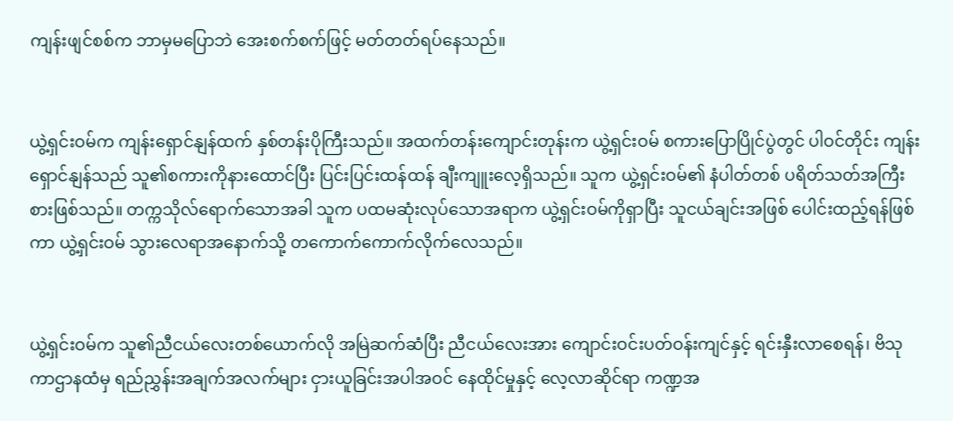ကျန်းဖျင်စစ်က ဘာမှမပြောဘဲ အေးစက်စက်ဖြင့် မတ်တတ်ရပ်နေသည်။


ယွဲ့ရှင်းဝမ်က ကျန်းရှောင်နျန်ထက် နှစ်တန်းပိုကြီးသည်။ အထက်တန်းကျောင်းတုန်းက ယွဲ့ရှင်းဝမ် စကားပြောပြိုင်ပွဲတွင် ပါဝင်တိုင်း ကျန်းရှောင်နျန်သည် သူ၏စကားကိုနားထောင်ပြီး ပြင်းပြင်းထန်ထန် ချီးကျူးလေ့ရှိသည်။ သူက ယွဲ့ရှင်းဝမ်၏ နံပါတ်တစ် ပရိတ်သတ်အကြီးစားဖြစ်သည်။ တက္ကသိုလ်ရောက်သောအခါ သူက ပထမဆုံးလုပ်သောအရာက ယွဲ့ရှင်းဝမ်ကိုရှာပြီး သူငယ်ချင်းအဖြစ် ပေါင်းထည့်ရန်ဖြစ်ကာ ယွဲ့ရှင်းဝမ် သွားလေရာအနောက်သို့ တကောက်ကောက်လိုက်လေသည်။


ယွဲ့ရှင်းဝမ်က သူ၏ညီငယ်လေးတစ်ယောက်လို အမြဲဆက်ဆံပြီး ညီငယ်လေးအား ကျောင်းဝင်းပတ်ဝန်းကျင်နှင့် ရင်းနှီးလာစေရန်၊ ဗိသုကာဌာနထံမှ ရည်ညွှန်းအချက်အလက်များ ငှားယူခြင်းအပါအဝင် နေထိုင်မှုနှင့် လေ့လာဆိုင်ရာ ကဏ္ဍအ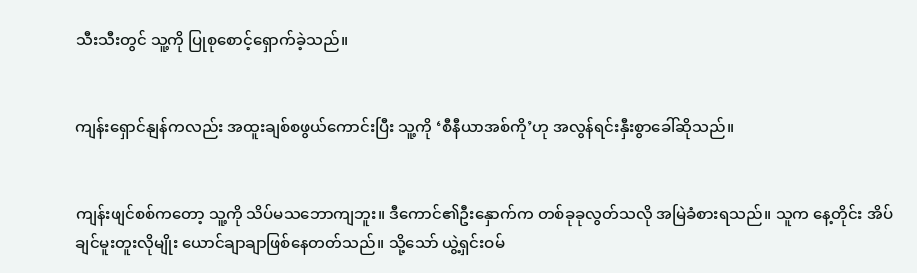သီးသီးတွင် သူ့ကို ပြုစုစောင့်ရှောက်ခဲ့သည်။


ကျန်းရှောင်နျန်ကလည်း အထူးချစ်စဖွယ်ကောင်းပြီး သူ့ကို ‘စီနီယာအစ်ကို’ဟု အလွန်ရင်းနှီးစွာခေါ်ဆိုသည်။


ကျန်းဖျင်စစ်ကတော့ သူ့ကို သိပ်မသဘောကျဘူး။ ဒီကောင်၏ဦးနှောက်က တစ်ခုခုလွတ်သလို အမြဲခံစားရသည်။ သူက နေ့တိုင်း အိပ်ချင်မူးတူးလိုမျိုး ယောင်ချာချာဖြစ်နေတတ်သည်။ သို့သော် ယွဲ့ရှင်းဝမ်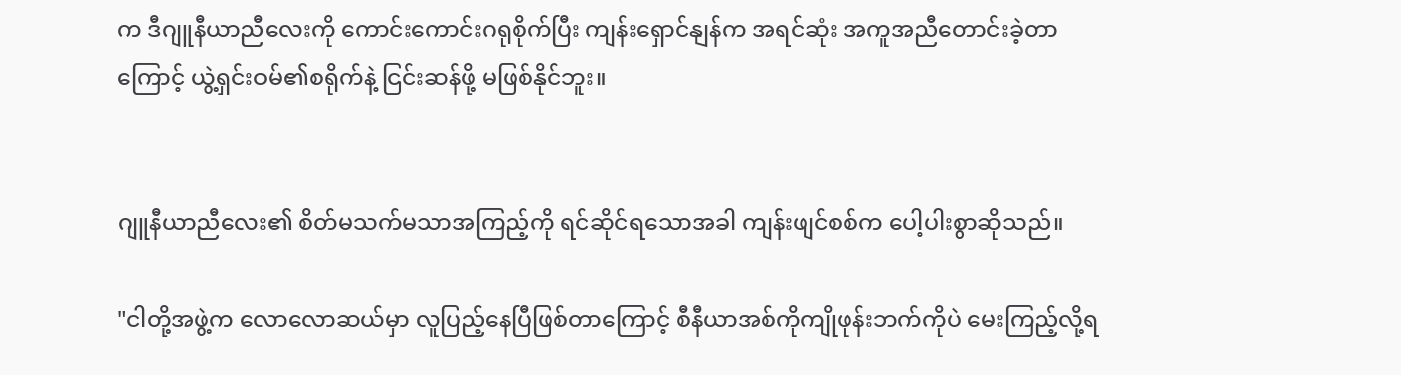က ဒီဂျူနီယာညီလေးကို ကောင်းကောင်းဂရုစိုက်ပြီး ကျန်းရှောင်နျန်က အရင်ဆုံး အကူအညီတောင်းခဲ့တာကြောင့် ယွဲ့ရှင်းဝမ်၏စရိုက်နဲ့ ငြင်းဆန်ဖို့ မဖြစ်နိုင်ဘူး။


ဂျူနီယာညီလေး၏ စိတ်မသက်မသာအကြည့်ကို ရင်ဆိုင်ရသောအခါ ကျန်းဖျင်စစ်က ပေါ့ပါးစွာဆိုသည်။

"ငါတို့အဖွဲ့က လောလောဆယ်မှာ လူပြည့်နေပြီဖြစ်တာကြောင့် စီနီယာအစ်ကိုကျိုဖုန်းဘက်ကိုပဲ မေးကြည့်လို့ရ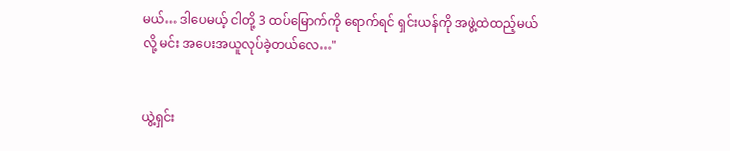မယ်… ဒါပေမယ့် ငါတို့ 3 ထပ်မြောက်ကို ရောက်ရင် ရှင်းယန်ကို အဖွဲ့ထဲထည့်မယ်လို့ မင်း အပေးအယူလုပ်ခဲ့တယ်လေ…"


ယွဲ့ရှင်း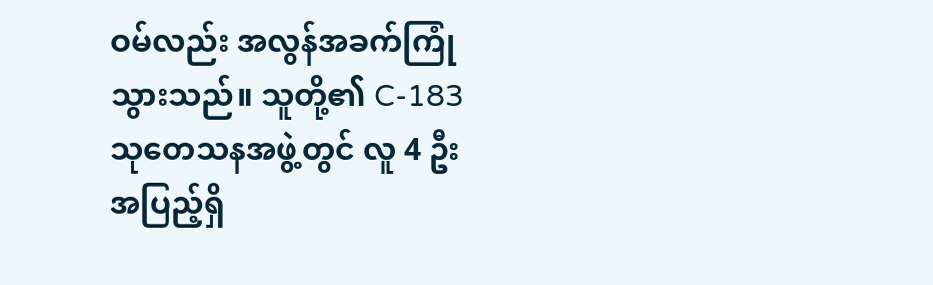ဝမ်လည်း အလွန်အခက်ကြုံသွားသည်။ သူတို့၏ C-183 သုတေသနအဖွဲ့တွင် လူ 4 ဦး အပြည့်ရှိ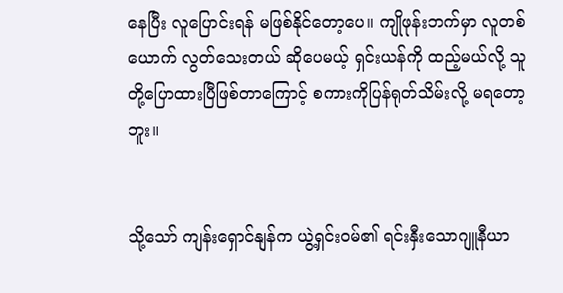နေပြီး လူပြောင်းရန် မဖြစ်နိုင်တော့ပေ။ ကျိုဖုန်းဘက်မှာ လူတစ်ယောက် လွတ်သေးတယ် ဆိုပေမယ့် ရှင်းယန်ကို ထည့်မယ်လို့ သူတို့ပြောထားပြီဖြစ်တာကြောင့် စကားကိုပြန်ရုတ်သိမ်းလို့ မရတော့ဘူး။


သို့သော် ကျန်းရှောင်နျန်က ယွဲ့ရှင်းဝမ်၏ ရင်းနှီးသောဂျူနီယာ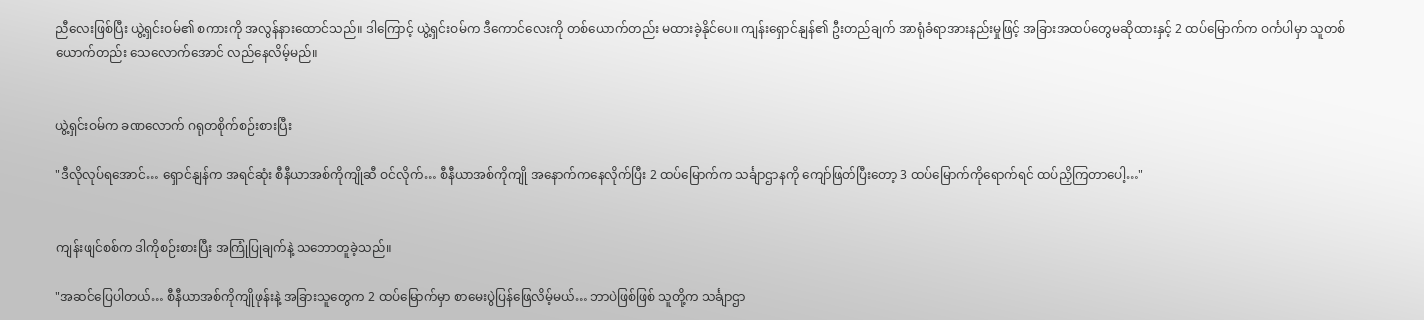ညီလေးဖြစ်ပြီး ယွဲ့ရှင်းဝမ်၏ စကားကို အလွန်နားထောင်သည်။ ဒါကြောင့် ယွဲ့ရှင်းဝမ်က ဒီကောင်လေးကို တစ်ယောက်တည်း မထားခဲ့နိုင်ပေ။ ကျန်းရှောင်နျန်၏ ဦးတည်ချက် အာရုံခံရာအားနည်းမှုဖြင့် ‌‌အခြားအထပ်တွေမဆိုထားနှင့် 2 ထပ်မြောက်က ဝင်္ကပါမှာ သူတစ်ယောက်တည်း သေလောက်အောင် လည်နေလိမ့်မည်။


ယွဲ့ရှင်းဝမ်က ခဏလောက် ဂရုတစိုက်စဉ်းစားပြီး

"ဒီလိုလုပ်ရအောင်… ရှောင်နျန်က အရင်ဆုံး စီနီယာအစ်ကိုကျိုဆီ ဝင်လိုက်… စီနီယာအစ်ကိုကျို အနောက်ကနေလိုက်ပြီး 2 ထပ်မြောက်က သင်္ချာဌာနကို ကျော်ဖြတ်ပြီးတော့ 3 ထပ်မြောက်ကိုရောက်ရင် ထပ်ညှိကြတာပေါ့…"


ကျန်းဖျင်စစ်က ဒါကိုစဉ်းစားပြီး အကြုံပြုချက်နဲ့ သဘောတူခဲ့သည်။

"အဆင်ပြေပါတယ်… စီနီယာအစ်ကိုကျိုဖုန်းနဲ့ အခြားသူတွေက 2 ထပ်မြောက်မှာ စာမေးပွဲပြန်ဖြေလိမ့်မယ်… ဘာပဲဖြစ်ဖြစ် သူတို့က သင်္ချာဌာ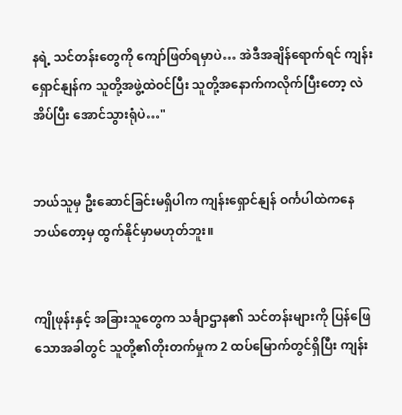နရဲ့ သင်တန်းတွေကို ကျော်ဖြတ်ရမှာပဲ… အဲဒီအချိန်ရောက်ရင် ကျန်းရှောင်နျန်က သူတို့အဖွဲ့ထဲဝင်ပြီး သူတို့အနောက်ကလိုက်ပြီးတော့ လဲအိပ်ပြီး အောင်သွားရုံပဲ…"


ဘယ်သူမှ ဦးဆောင်ခြင်းမရှိပါက ကျန်းရှောင်နျန် ဝင်္ကပါထဲကနေ ဘယ်တော့မှ ထွက်နိုင်မှာမဟုတ်ဘူး။


ကျိုဖုန်းနှင့် အခြားသူတွေက သင်္ချာဌာန၏ သင်တန်းများကို ပြန်ဖြေသောအခါတွင် သူတို့၏တိုးတက်မှုက 2 ထပ်မြောက်တွင်ရှိပြီး ကျန်း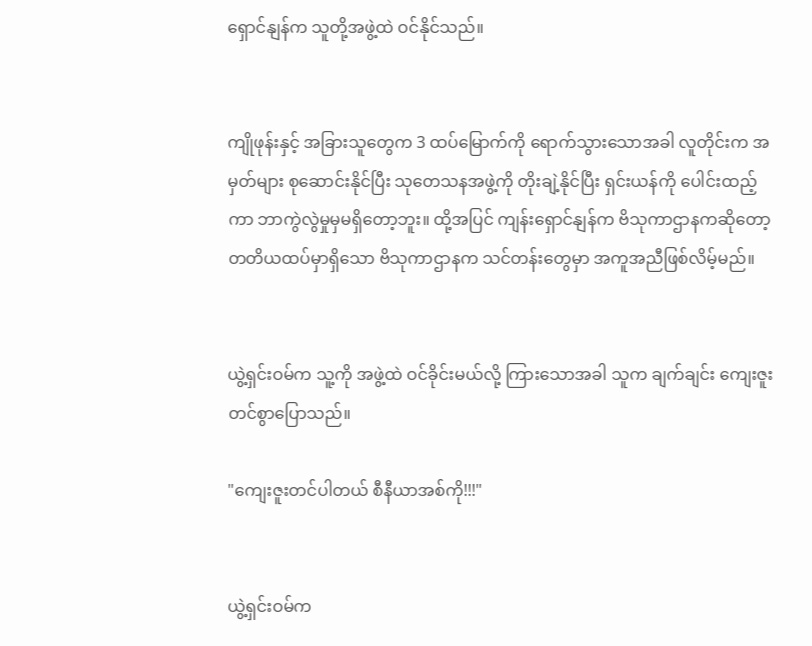ရှောင်နျန်က သူတို့အဖွဲ့ထဲ ဝင်နိုင်သည်။


ကျိုဖုန်းနှင့် အခြားသူတွေက 3 ထပ်မြောက်ကို ရောက်သွားသောအခါ လူတိုင်းက အမှတ်များ စုဆောင်းနိုင်ပြီး သုတေသနအဖွဲ့ကို တိုးချဲ့နိုင်ပြီး ရှင်းယန်ကို ပေါင်းထည့်ကာ ဘာကွဲလွဲမှုမှမရှိတော့ဘူး။ ထို့အပြင် ကျန်းရှောင်နျန်က ဗိသုကာဌာနကဆိုတော့ တတိယထပ်မှာရှိသော ဗိသုကာဌာနက သင်တန်းတွေမှာ အကူအညီဖြစ်လိမ့်မည်။


ယွဲ့ရှင်းဝမ်က သူ့ကို အဖွဲ့ထဲ ဝင်ခိုင်းမယ်လို့ ကြားသောအခါ သူက ချက်ချင်း ကျေးဇူးတင်စွာပြောသည်။

"ကျေးဇူးတင်ပါတယ် စီနီယာအစ်ကို!!!"


ယွဲ့ရှင်းဝမ်က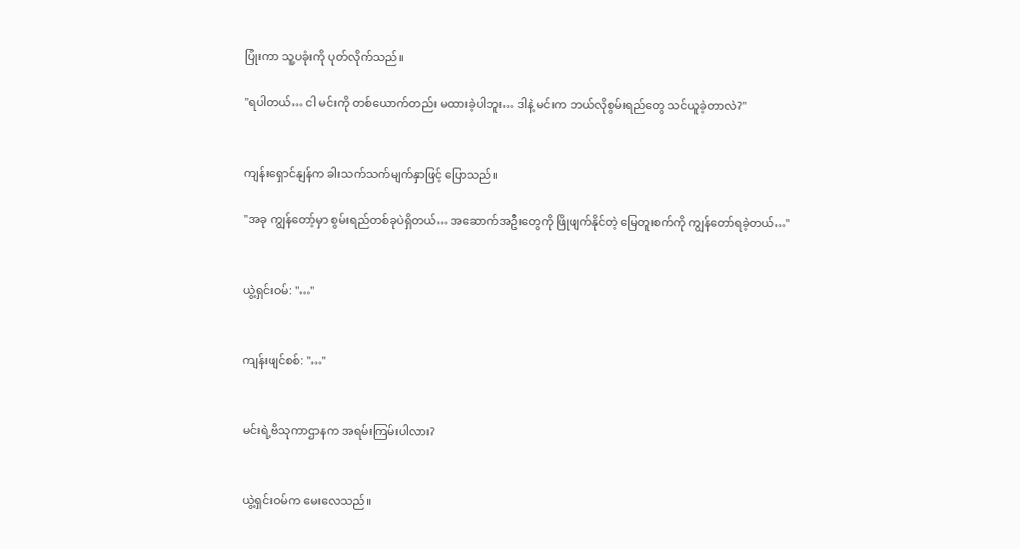ပြုံးကာ သူ့ပခုံးကို ပုတ်လိုက်သည်။

"ရပါတယ်… ငါ မင်းကို တစ်ယောက်တည်း မထားခဲ့ပါဘူး… ဒါနဲ့ မင်းက ဘယ်လိုစွမ်းရည်တွေ သင်ယူခဲ့တာလဲ?"


ကျန်းရှောင်နျန်က ခါးသက်သက်မျက်နှာဖြင့် ပြောသည်။

"အခု ကျွန်တော့်မှာ စွမ်းရည်တစ်ခုပဲရှိတယ်… အဆောက်အဦးတွေကို ဖြိုဖျက်နိုင်တဲ့ မြေတူးစက်ကို ကျွန်တော်ရခဲ့တယ်…"


ယွဲ့ရှင်းဝမ်: "…"


ကျန်းဖျင်စစ်: "…"


မင်းရဲ့ဗိသုကာဌာနက အရမ်းကြမ်းပါလား?


ယွဲ့ရှင်းဝမ်က မေးလေသည်။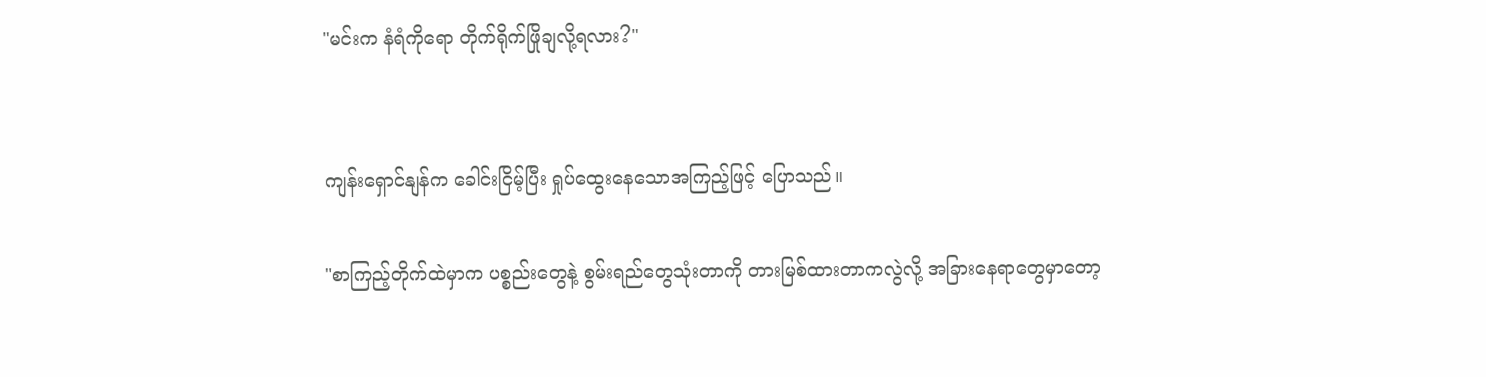"မင်းက နံရံကိုရော တိုက်ရိုက်ဖြိုချလို့ရလား?"


ကျန်းရှောင်နျန်က ခေါင်းငြိမ့်ပြီး ရှုပ်ထွေးနေသောအကြည့်ဖြင့် ပြောသည်။

"စာကြည့်တိုက်ထဲမှာက ပစ္စည်းတွေနဲ့ စွမ်းရည်တွေသုံးတာကို တားမြစ်ထားတာကလွဲလို့ အခြားနေရာတွေမှာတော့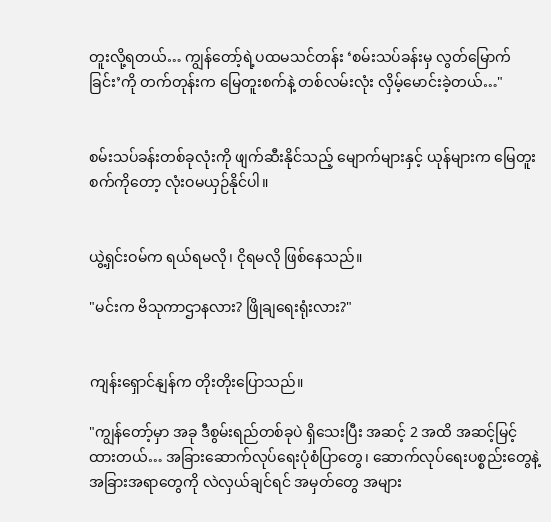တူးလို့ရတယ်… ကျွန်တော့်ရဲ့ပထမသင်တန်း ‘စမ်းသပ်ခန်းမှ လွတ်မြောက်ခြင်း’ကို တက်တုန်းက မြေတူးစက်နဲ့ တစ်လမ်းလုံး လှိမ့်မောင်းခဲ့တယ်…"


စမ်းသပ်ခန်းတစ်ခုလုံးကို ဖျက်ဆီးနိုင်သည့် မျောက်များနှင့် ယုန်များက မြေတူးစက်ကိုတော့ လုံးဝမယှဉ်နိုင်ပါ။


ယွဲ့ရှင်းဝမ်က ရယ်ရမလို၊ ငိုရမလို ဖြစ်နေသည်။

"မင်းက ဗိသုကာဌာနလား? ဖြိုချရေးရုံးလား?"


ကျန်းရှောင်နျန်က တိုးတိုးပြောသည်။

"ကျွန်တော့်မှာ အခု ဒီစွမ်းရည်တစ်ခုပဲ ရှိသေးပြီး အဆင့် 2 အထိ အဆင့်မြင့်ထားတယ်… အခြားဆောက်လုပ်ရေးပုံစံပြာတွေ၊ ဆောက်လုပ်ရေးပစ္စည်းတွေနဲ့ အခြားအရာတွေကို လဲလှယ်ချင်ရင် အမှတ်တွေ အများ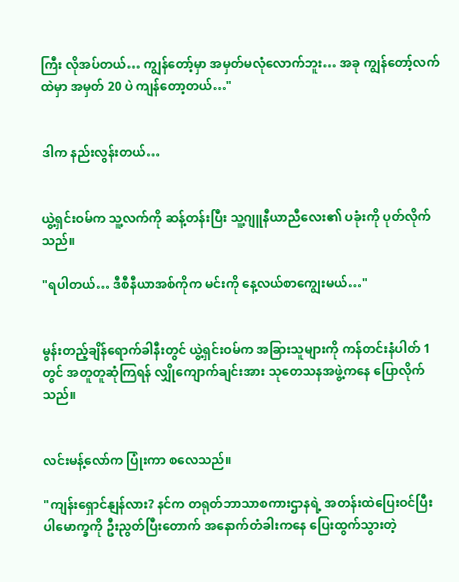ကြီး လိုအပ်တယ်… ကျွန်တော့်မှာ အမှတ်မလုံလောက်ဘူး… အခု ကျွန်တော့်လက်ထဲမှာ အမှတ် 20 ပဲ ကျန်တော့တယ်…"


ဒါက နည်းလွန်းတယ်…


ယွဲ့ရှင်းဝမ်က သူ့လက်ကို ဆန့်တန်းပြီး သူ့ဂျူနီယာညီလေး၏ ပခုံးကို ပုတ်လိုက်သည်။

"ရပါတယ်… ဒီစီနီယာအစ်ကိုက မင်းကို နေ့လယ်စာကျွေးမယ်…"


မွန်းတည့်ချိန်ရောက်ခါနီးတွင် ယွဲ့ရှင်းဝမ်က အခြားသူများကို ကန်တင်းနံပါတ် 1 တွင် အတူတူဆုံကြရန် လျှိုကျောက်ချင်းအား သုတေသနအဖွဲ့ကနေ ပြောလိုက်သည်။


လင်းမန့်လော်က ပြုံးကာ စလေသည်။

"ကျန်းရှောင်နျန်လား? နင်က တရုတ်ဘာသာစကားဌာနရဲ့ အတန်းထဲပြေးဝင်ပြီး ပါမောက္ခကို ဦးညွတ်ပြီးတောက် အနောက်တံခါးကနေ ပြေးထွက်သွားတဲ့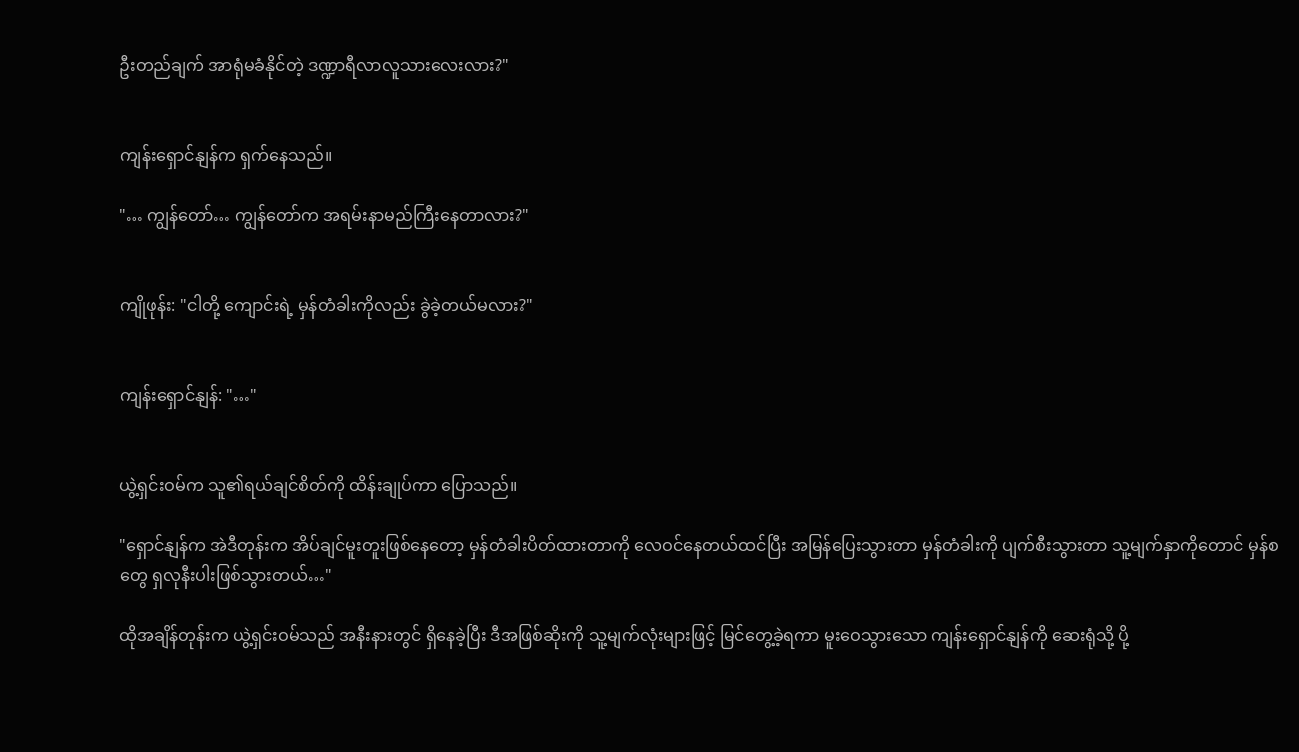ဦးတည်ချက် အာရုံမခံနိုင်တဲ့ ဒဏ္ဍာရီလာလူသားလေးလား?"


ကျန်းရှောင်နျန်က ရှက်နေသည်။

"… ကျွန်တော်… ကျွန်တော်က အရမ်းနာမည်ကြီးနေတာလား?"


ကျိုဖုန်း: "ငါတို့ ကျောင်းရဲ့ မှန်တံခါးကိုလည်း ခွဲခဲ့တယ်မလား?"


ကျန်းရှောင်နျန်: "…"


ယွဲ့ရှင်းဝမ်က သူ၏ရယ်ချင်စိတ်ကို ထိန်းချုပ်ကာ ပြောသည်။

"ရှောင်နျန်က အဲဒီတုန်းက အိပ်ချင်မူးတူးဖြစ်နေတော့ မှန်တံခါးပိတ်ထားတာကို လေဝင်နေတယ်ထင်ပြီး အမြန်ပြေးသွားတာ မှန်တံခါးကို ပျက်စီးသွားတာ သူ့မျက်နှာကိုတောင် မှန်စတွေ ရှလုနီးပါးဖြစ်သွားတယ်…"

ထိုအချိန်တုန်းက ယွဲ့ရှင်းဝမ်သည် အနီးနားတွင် ရှိနေခဲ့ပြီး ဒီအဖြစ်ဆိုးကို သူ့မျက်လုံးများဖြင့် မြင်တွေ့ခဲ့ရကာ မူးဝေသွားသော ကျန်းရှောင်နျန်ကို ဆေးရုံသို့ ပို့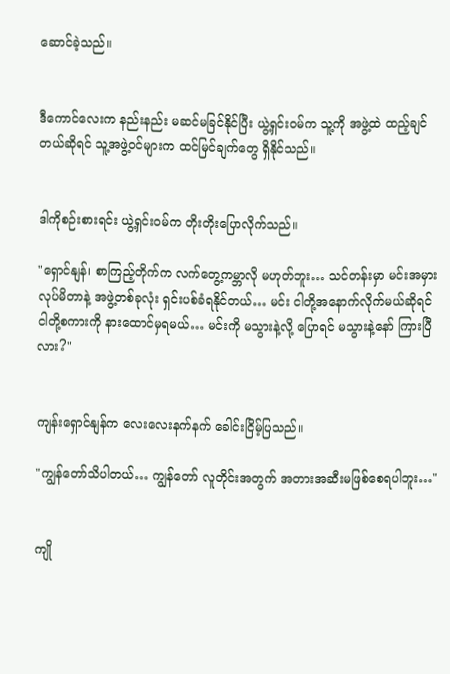ဆောင်ခဲ့သည်။


ဒီကောင်လေးက နည်းနည်း မဆင်မခြင်နိုင်ပြီး ယွဲ့ရှင်းဝမ်က သူ့ကို အဖွဲ့ထဲ ထည့်ချင်တယ်ဆိုရင် သူ့အဖွဲ့ဝင်များက ထင်မြင်ချက်တွေ ရှိနိုင်သည်။


ဒါကိုစဉ်းစားရင်း ယွဲ့ရှင်းဝမ်က တိုးတိုးပြောလိုက်သည်။

"ရှောင်နျန်၊ စာကြည့်တိုက်က လက်တွေ့ကမ္ဘာလို မဟုတ်ဘူး… သင်တန်းမှာ မင်းအမှားလုပ်မိတာနဲ့ အဖွဲ့တစ်ခုလုံး ရှင်းပစ်ခံရနိုင်တယ်… မင်း ငါတို့အနောက်လိုက်မယ်ဆိုရင် ငါတို့စကားကို နားထောင်မှရမယ်… မင်းကို မသွားနဲ့လို့ ပြောရင် မသွားနဲ့နော် ကြားပြီလား?"


ကျန်းရှောင်နျန်က လေးလေးနက်နက် ခေါင်းငြိမ့်ပြသည်။

"ကျွန်တော်သိပါတယ်… ကျွန်တော် လူတိုင်းအတွက် အတားအဆီးမဖြစ်စေရပါဘူး…"


ကျို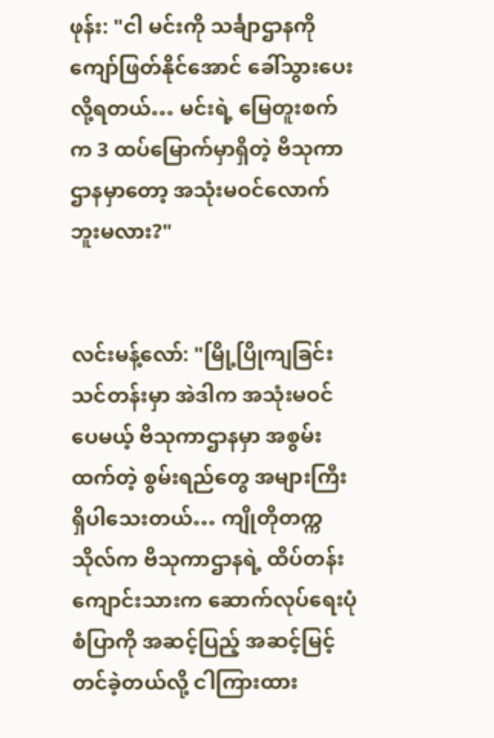ဖုန်း: "ငါ မင်းကို သင်္ချာဌာနကို ကျော်ဖြတ်နိုင်အောင် ခေါ်သွားပေးလို့ရတယ်… မင်းရဲ့ မြေတူးစက်က 3 ထပ်မြောက်မှာရှိတဲ့ ဗိသုကာဌာနမှာတော့ အသုံးမဝင်လောက်ဘူးမလား?"


လင်းမန့်လော်: "မြို့ပြိုကျခြင်းသင်တန်းမှာ အဲဒါက အသုံးမဝင်ပေမယ့် ဗိသုကာဌာနမှာ အစွမ်းထက်တဲ့ စွမ်းရည်တွေ အများကြီးရှိပါသေးတယ်… ကျိုတိုတက္ကသိုလ်က ဗိသုကာဌာနရဲ့ ထိပ်တန်းကျောင်းသားက ဆောက်လုပ်ရေးပုံစံပြာကို အဆင့်ပြည့် အဆင့်မြင့်တင်ခဲ့တယ်လို့ ငါကြားထား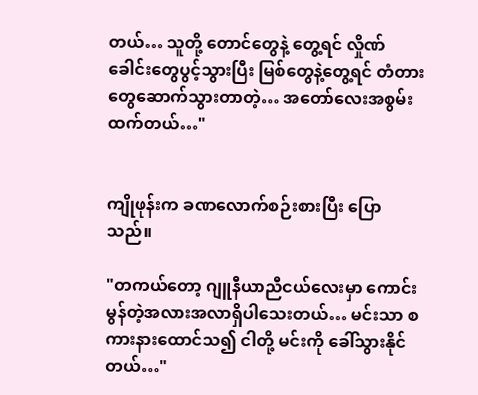တယ်… သူတို့ တောင်တွေနဲ့ တွေ့ရင် လှိုဏ်ခေါင်းတွေပွင့်သွားပြီး မြစ်တွေနဲ့တွေ့ရင် တံတားတွေဆောက်သွားတာတဲ့… အတော်‌လေးအစွမ်းထက်တယ်…"


ကျိုဖုန်းက ခဏလောက်စဉ်းစားပြီး ပြောသည်။

"တကယ်တော့ ဂျူနီယာညီငယ်လေးမှာ ကောင်းမွန်တဲ့အလားအလာရှိပါသေးတယ်… မင်းသာ စကားနားထောင်သ၍ ငါတို့ မင်းကို ခေါ်သွားနိုင်တယ်…"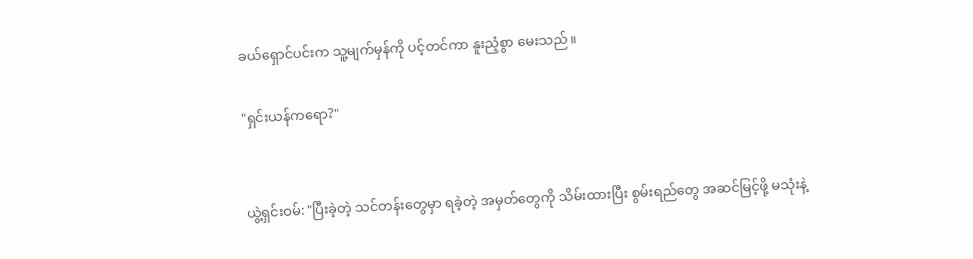ခယ်ရှောင်ပင်းက သူ့မျက်မှန်ကို ပင့်တင်ကာ နူးညံ့စွာ မေးသည်။

"ရှင်းယန်ကရော?"


ယွဲ့ရှင်းဝမ်: "ပြီးခဲ့တဲ့ သင်တန်းတွေမှာ ရခဲ့တဲ့ အမှတ်တွေကို သိမ်းထားပြီး စွမ်းရည်တွေ အဆင်မြင့်ဖို့ မသုံးနဲ့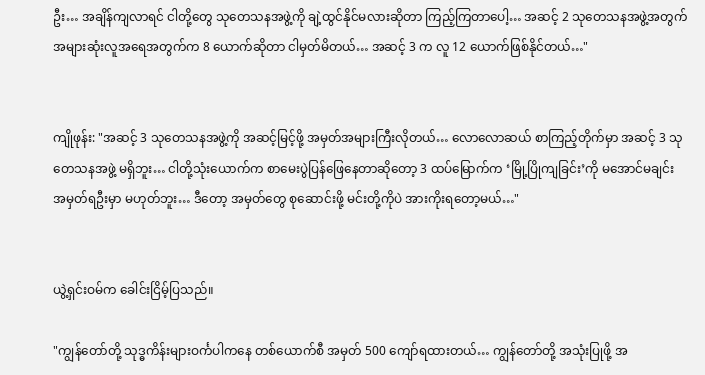ဦး… အချိန်ကျလာရင် ငါတို့တွေ သုတေသနအဖွဲ့ကို ချဲ့ထွင်နိုင်မလားဆိုတာ ကြည့်ကြတာပေါ့… အဆင့် 2 သုတေသနအဖွဲ့အတွက် အများဆုံးလူအရေအတွက်က 8 ယောက်ဆိုတာ ငါမှတ်မိတယ်… အဆင့် 3 က လူ 12 ယောက်ဖြစ်နိုင်တယ်…"


ကျိုဖုန်း: "အဆင့် 3 သုတေသနအဖွဲ့ကို အဆင့်မြင့်ဖို့ အမှတ်အများကြီးလိုတယ်… လောလောဆယ် စာကြည့်တိုက်မှာ အဆင့် 3 သုတေသနအဖွဲ့ မရှိဘူး… ငါတို့သုံးယောက်က စာမေးပွဲပြန်ဖြေနေတာဆိုတော့ 3 ထပ်မြောက်က ‘မြို့ပြိုကျခြင်း’ကို မအောင်မချင်း အမှတ်ရဦးမှာ မဟုတ်ဘူး… ဒီတော့ အမှတ်တွေ စုဆောင်းဖို့ မင်းတို့ကိုပဲ အားကိုးရတော့မယ်…"


ယွဲ့ရှင်းဝမ်က ခေါင်းငြိမ့်ပြသည်။

"ကျွန်တော်တို့ သုဒ္ဓကိန်းများဝင်္ကပါကနေ တစ်ယောက်စီ အမှတ် 500 ကျော်ရထားတယ်… ကျွန်တော်တို့ အသုံးပြုဖို့ အ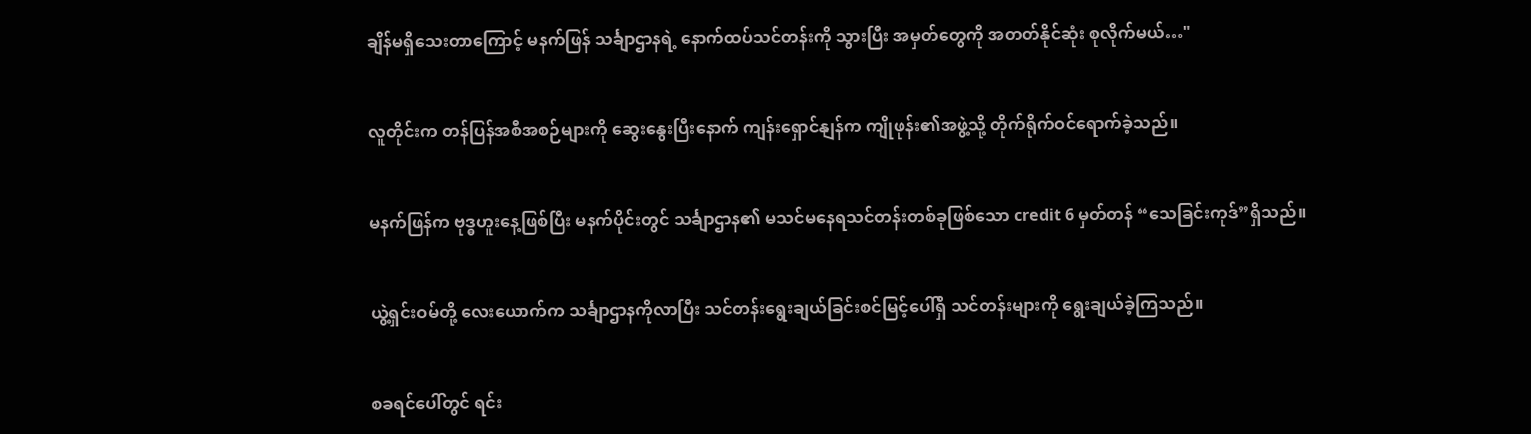ချိန်မရှိသေးတာကြောင့် မနက်ဖြန် သင်္ချာဌာနရဲ့ နောက်ထပ်သင်တန်းကို သွားပြီး အမှတ်တွေကို အတတ်နိုင်ဆုံး စုလိုက်မယ်…"


လူတိုင်းက တန်ပြန်အစီအစဉ်များကို ဆွေးနွေးပြီးနောက် ကျန်းရှောင်နျန်က ကျိုဖုန်း၏အဖွဲ့သို့ တိုက်ရိုက်ဝင်ရောက်ခဲ့သည်။


မနက်ဖြန်က ဗုဒ္ဓဟူးနေ့ဖြစ်ပြီး မနက်ပိုင်းတွင် သင်္ချာဌာန၏ မသင်မနေရသင်တန်းတစ်ခုဖြစ်သော credit 6 မှတ်တန် “သေခြင်းကုဒ်”ရှိသည်။


ယွဲ့ရှင်းဝမ်တို့ လေးယောက်က သင်္ချာဌာနကိုလာပြီး သင်တန်းရွေးချယ်ခြင်းစင်မြင့်ပေါ်ရှိ သင်တန်းများကို ရွေးချယ်ခဲ့ကြသည်။


စခရင်ပေါ်တွင် ရင်း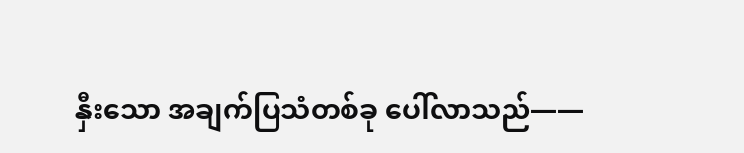နှီးသော အချက်ပြသံတစ်ခု ပေါ်လာသည်——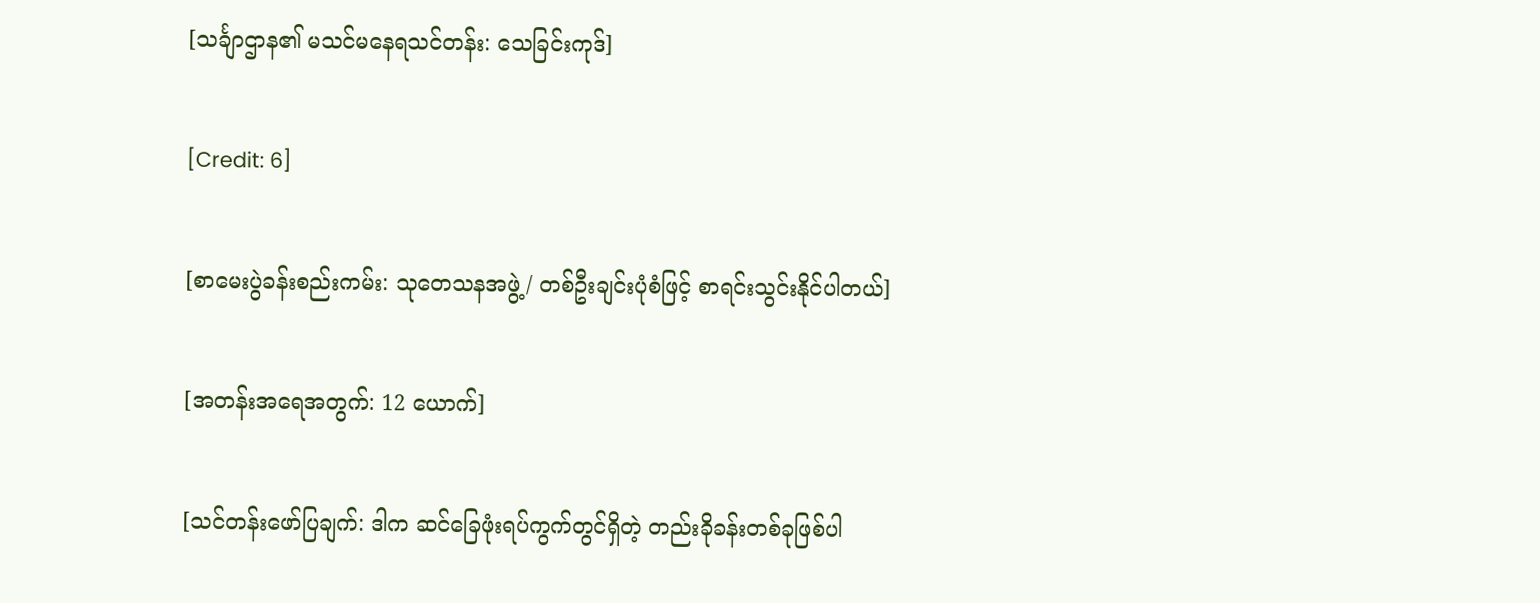[သင်္ချာဌာန၏ မသင်မနေရသင်တန်း: သေခြင်းကုဒ်]


[Credit: 6]


[စာမေးပွဲခန်းစည်းကမ်း: သုတေသနအဖွဲ့/ တစ်ဦးချင်းပုံစံဖြင့် စာရင်းသွင်းနိုင်ပါတယ်]


[အတန်းအရေအတွက်: 12 ယောက်]


[သင်တန်းဖော်ပြချက်: ဒါက ‌ဆင်ခြေဖုံးရပ်ကွက်တွင်ရှိတဲ့ တည်းခိုခန်းတစ်ခုဖြစ်ပါ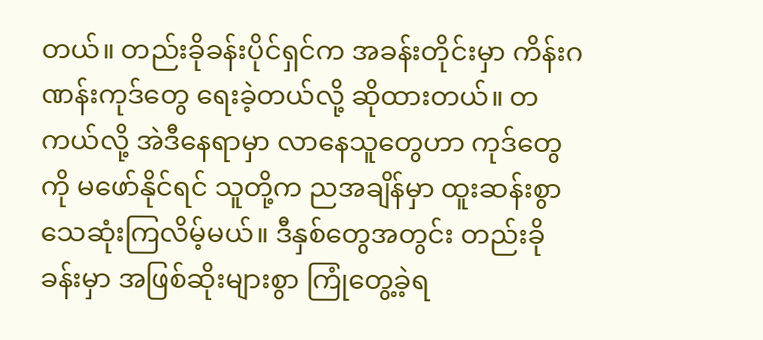တယ်။ တည်းခိုခန်းပိုင်ရှင်က အခန်းတိုင်းမှာ ကိန်းဂဏန်းကုဒ်တွေ ရေးခဲ့တယ်လို့ ဆိုထားတယ်။ တကယ်လို့ အဲဒီနေရာမှာ လာနေသူတွေဟာ ကုဒ်တွေကို မဖော်နိုင်ရင် သူတို့က ညအချိန်မှာ ထူးဆန်းစွာ သေဆုံးကြလိမ့်မယ်။ ဒီနှစ်တွေအတွင်း တည်းခိုခန်းမှာ အဖြစ်ဆိုးများစွာ ကြုံတွေ့ခဲ့ရ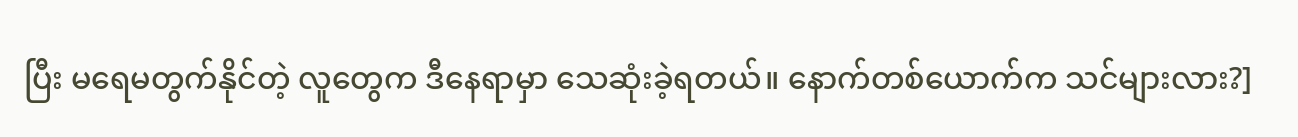ပြီး မရေမတွက်နိုင်တဲ့ လူတွေက ဒီနေရာမှာ သေဆုံးခဲ့ရတယ်။ နောက်‌တစ်ယောက်က သင်များလား?]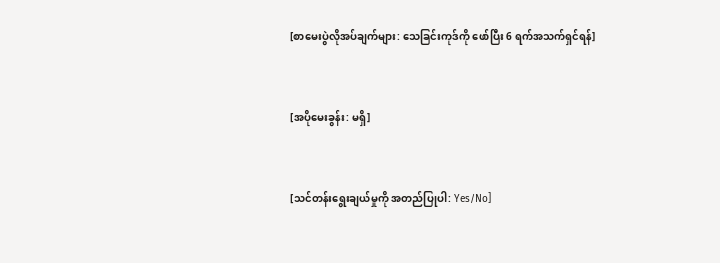[စာမေးပွဲလိုအပ်ချက်များ: သေခြင်းကုဒ်ကို ဖော်ပြီး 6 ရက်အသက်ရှင်ရန်]


[အပိုမေးခွန်း: မရှိ]


[သင်တန်းရွေးချယ်မှုကို အတည်ပြုပါ: Yes/No]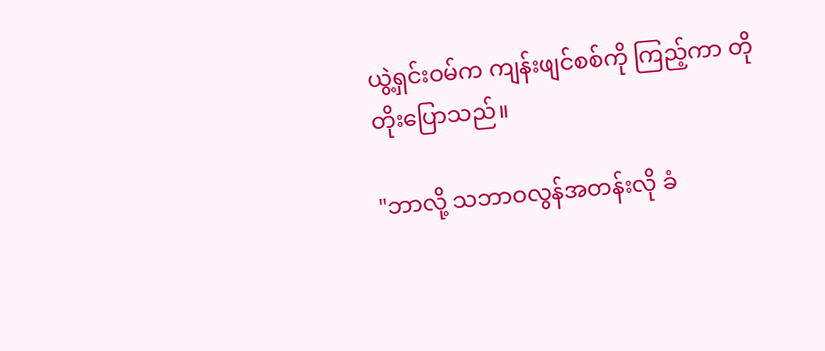ယွဲ့ရှင်းဝမ်က ကျန်းဖျင်စစ်ကို ကြည့်ကာ တိုတိုးပြောသည်။

"ဘာလို့ သဘာဝလွန်အတန်းလို ခံ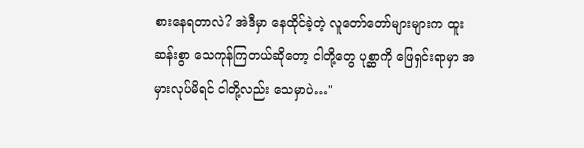စားနေရတာလဲ? အဲဒီမှာ နေထိုင်ခဲ့တဲ့ လူတော်တော်များများက ထူးဆန်းစွာ သေကုန်ကြတယ်ဆိုတော့ ငါတို့တွေ ပုစ္ဆာကို ဖြေရှင်းရာမှာ အမှားလုပ်မိရင် ငါတို့လည်း သေမှာပဲ…"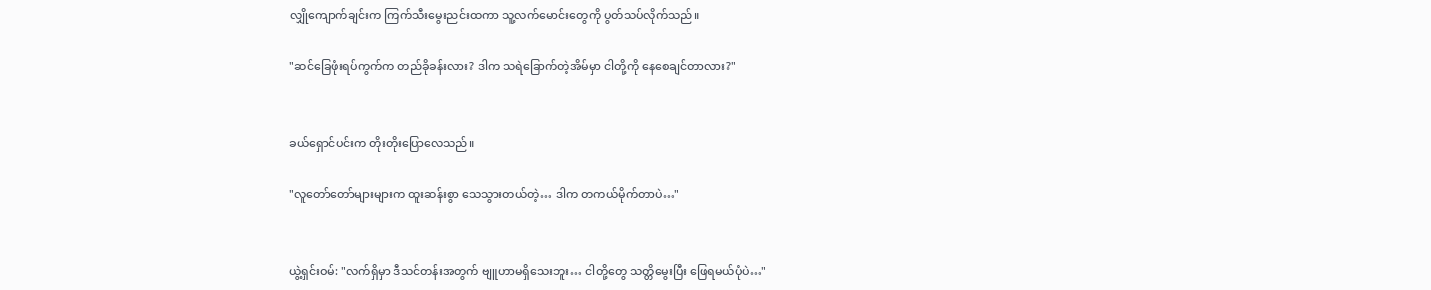လျှိုကျောက်ချင်းက ကြက်သီးမွေးညင်းထကာ သူ့လက်မောင်းတွေကို ပွတ်သပ်လိုက်သည်။

"ဆင်ခြေဖုံးရပ်ကွက်က တည်ခိုခန်းလား? ဒါက သရဲခြောက်တဲ့အိမ်မှာ ငါတို့ကို နေစေချင်တာလား?"


ခယ်ရှောင်ပင်းက တိုးတိုးပြောလေသည်။

"လူတော်တော်များများက ထူးဆန်းစွာ သေသွားတယ်တဲ့… ဒါက တကယ်မိုက်တာပဲ…"


ယွဲ့ရှင်းဝမ်: "လက်ရှိမှာ ဒီသင်တန်းအတွက် ဗျူဟာမရှိသေးဘူး… ငါတို့တွေ သတ္တိမွေးပြီး ဖြေရမယ်ပုံပဲ…"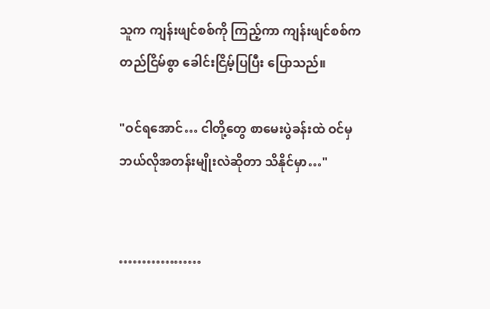သူက ကျန်းဖျင်စစ်ကို ကြည့်ကာ ကျန်းဖျင်စစ်က တည်ငြိမ်စွာ ခေါင်းငြိမ့်ပြပြီး ပြောသည်။

"ဝင်ရအောင်… ငါတို့တွေ စာမေးပွဲခန်းထဲ ဝင်မှ ဘယ်လိုအတန်းမျိုးလဲဆိုတာ သိနိုင်မှာ…"


………………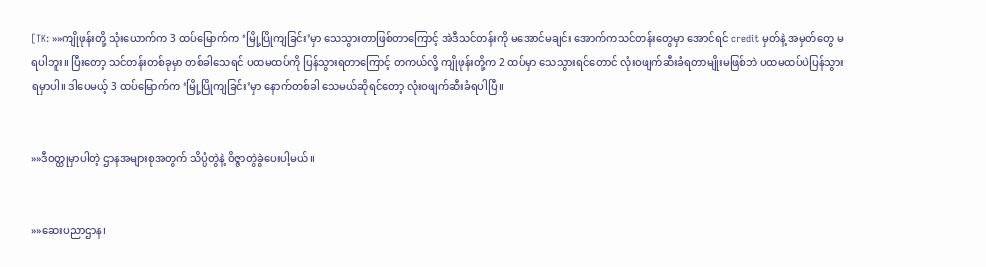[TK: »»ကျိုဖုန်းတို့ သုံးယောက်က 3 ထပ်မြောက်က ‘မြို့ပြိုကျခြင်း’မှာ သေသွားတာဖြစ်တာကြောင့် အဲဒီသင်တန်းကို မအောင်မချင်း အောက်ကသင်တန်းတွေမှာ အောင်ရင် credit မှတ်နဲ့ အမှတ်တွေ မရပါဘူး။ ပြီးတော့ သင်တန်းတစ်ခုမှာ တစ်ခါသေရင် ပထမထပ်ကို ပြန်သွားရတာကြောင့် တကယ်လို့ ကျိုဖုန်းတို့က 2 ထပ်မှာ သေသွားရင်တောင် လုံးဝဖျက်ဆီးခံရတာမျိုးမဖြစ်ဘဲ ပထမထပ်ပဲပြန်သွားရမှာပါ။ ဒါပေမယ့် 3 ထပ်မြောက်က ‘မြို့ပြိုကျခြင်း’မှာ နောက်တစ်ခါ သေမယ်ဆိုရင်တော့ လုံးဝဖျက်ဆီးခံရပါပြီ။


»»ဒီဝတ္ထုမှာပါတဲ့ ဌာနအများစုအတွက် သိပ္ပံတွဲနဲ့ ဝိဇ္ဇာတွဲခွဲပေးပါ့မယ်။


»»ဆေးပညာဌာန၊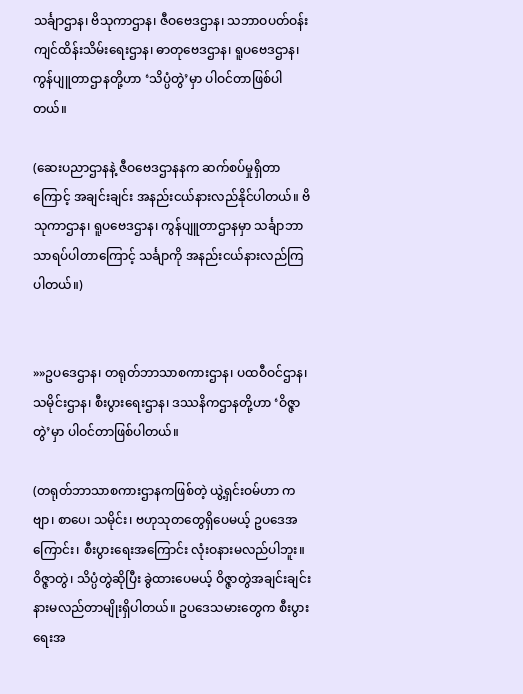သင်္ချာဌာန၊ ဗိသုကာဌာန၊ ဇီဝဗေဒဌာန၊ သဘာဝပတ်ဝန်းကျင်ထိန်းသိမ်းရေးဌာန၊ ဓာတုဗေဒဌာန၊ ရူပဗေဒဌာန၊ ကွန်ပျူတာဌာနတို့ဟာ ‘သိပ္ပံတွဲ’မှာ ပါဝင်တာဖြစ်ပါတယ်။

(ဆေးပညာဌာနနဲ့ ဇီဝဗေဒဌာနနက ဆက်စပ်မှုရှိတာကြောင့် အချင်းချင်း အနည်းငယ်နားလည်နိုင်ပါတယ်။ ဗိသုကာဌာန၊ ရူပဗေဒဌာန၊ ကွန်ပျူတာဌာနမှာ သင်္ချာဘာသာရပ်ပါတာကြောင့် သင်္ချာကို အနည်းငယ်နားလည်ကြပါတယ်။)


»»ဥပဒေဌာန၊ တရုတ်ဘာသာစကားဌာန၊ ပထဝီဝင်ဌာန၊ သမိုင်းဌာန၊ စီးပွားရေးဌာန၊ ဒဿနိကဌာနတို့ဟာ ‘ဝိဇ္ဇာတွဲ’မှာ ပါဝင်တာဖြစ်ပါတယ်။

(တရုတ်ဘာသာစကားဌာနကဖြစ်တဲ့ ယွဲ့ရှင်းဝမ်ဟာ ကဗျာ၊ စာပေ၊ သမိုင်း၊ ဗဟုသုတတွေရှိပေမယ့် ဥပဒေအကြောင်း၊ စီးပွားရေးအကြောင်း လုံးဝနားမလည်ပါဘူး။ ဝိဇ္ဇာတွဲ၊ သိပ္ပံတွဲဆိုပြီး ခွဲထားပေမယ့် ဝိဇ္ဇာတွဲအချင်းချင်း နားမလည်တာမျိုးရှိပါတယ်။ ဥပဒေသမားတွေက စီးပွားရေးအ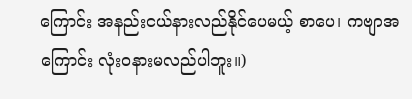ကြောင်း အနည်းငယ်နားလည်နိုင်ပေမယ့် စာပေ၊ ကဗျာအကြောင်း လုံးဝနားမလည်ပါဘူး။)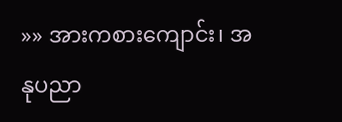»» အားကစားကျောင်း၊ အနုပညာ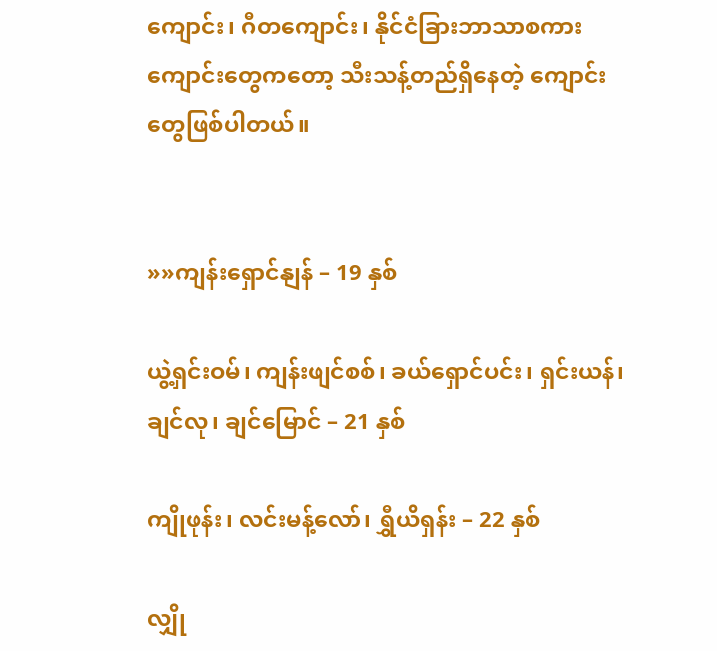ကျောင်း၊ ဂီတကျောင်း၊ နိုင်ငံခြားဘာသာစကားကျောင်းတွေကတော့ သီးသန့်တည်ရှိနေတဲ့ ကျောင်းတွေဖြစ်ပါတယ်။


»»ကျန်းရှောင်နျန် – 19 နှစ်

ယွဲ့ရှင်းဝမ်၊ ကျန်းဖျင်စစ်၊ ခယ်ရှောင်ပင်း၊ ရှင်းယန်၊ ချင်လု၊ ချင်မြောင် – 21 နှစ်

ကျိုဖုန်း၊ လင်းမန့်လော်၊ ရွှီယိရှန်း – 22 နှစ်

လျှို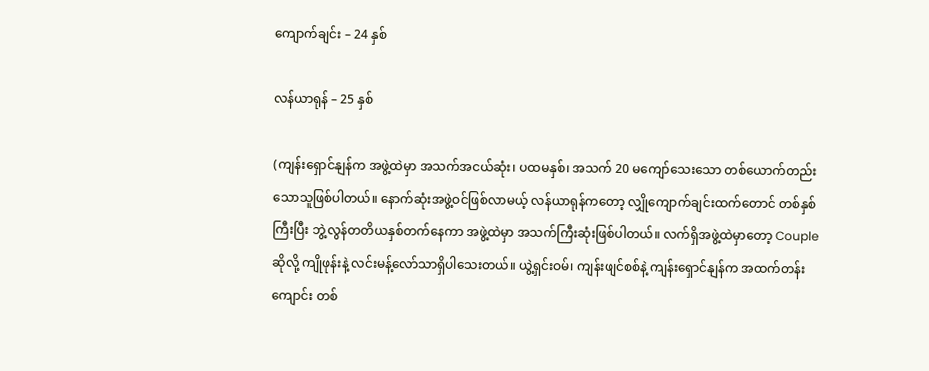ကျောက်ချင်း – 24 နှစ်

လန်ယာရုန် – 25 နှစ်

(ကျန်းရှောင်နျန်က အဖွဲ့ထဲမှာ အသက်အငယ်ဆုံး၊ ပထမနှစ်၊ အသက် 20 မကျော်သေးသော တစ်ယောက်တည်းသောသူဖြစ်ပါတယ်။ နောက်ဆုံးအဖွဲ့ဝင်ဖြစ်လာမယ့် လန်ယာရုန်ကတော့ လျှိုကျောက်ချင်းထက်တောင် တစ်နှစ်ကြီးပြီး ဘွဲ့လွန်တတိယနှစ်တက်နေကာ အဖွဲ့ထဲမှာ အသက်ကြီးဆုံးဖြစ်ပါတယ်။ လက်ရှိအဖွဲ့ထဲမှာတော့ Couple ဆိုလို့ ကျိုဖုန်းနဲ့ လင်းမန့်လော်သာရှိပါသေးတယ်။ ယွဲ့ရှင်းဝမ်၊ ကျန်းဖျင်စစ်နဲ့ ကျန်းရှောင်နျန်က အထက်တန်းကျောင်း တစ်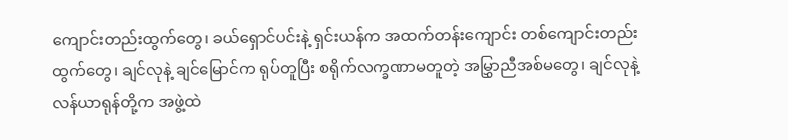ကျောင်းတည်းထွက်တွေ၊ ခယ်ရှောင်ပင်းနဲ့ ရှင်းယန်က အထက်တန်းကျောင်း တစ်ကျောင်းတည်းထွက်တွေ၊ ချင်လုနဲ့ ချင်မြောင်က ရုပ်တူပြီး စရိုက်လက္ခဏာမတူတဲ့ အမြွှာညီအစ်မတွေ၊ ချင်လုနဲ့ လန်ယာရုန်တို့က အဖွဲ့ထဲ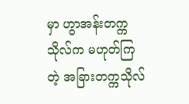မှာ ဟွာအန်းတက္ကသိုလ်က မဟုတ်ကြတဲ့ အခြားတက္ကသိုလ်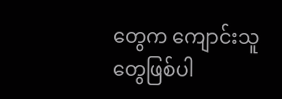တွေက ကျောင်းသူတွေဖြစ်ပါ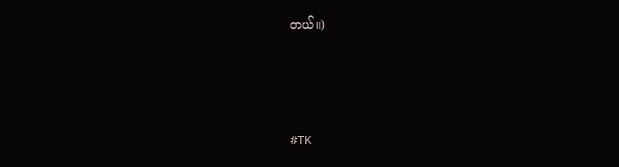တယ်။)



#TK